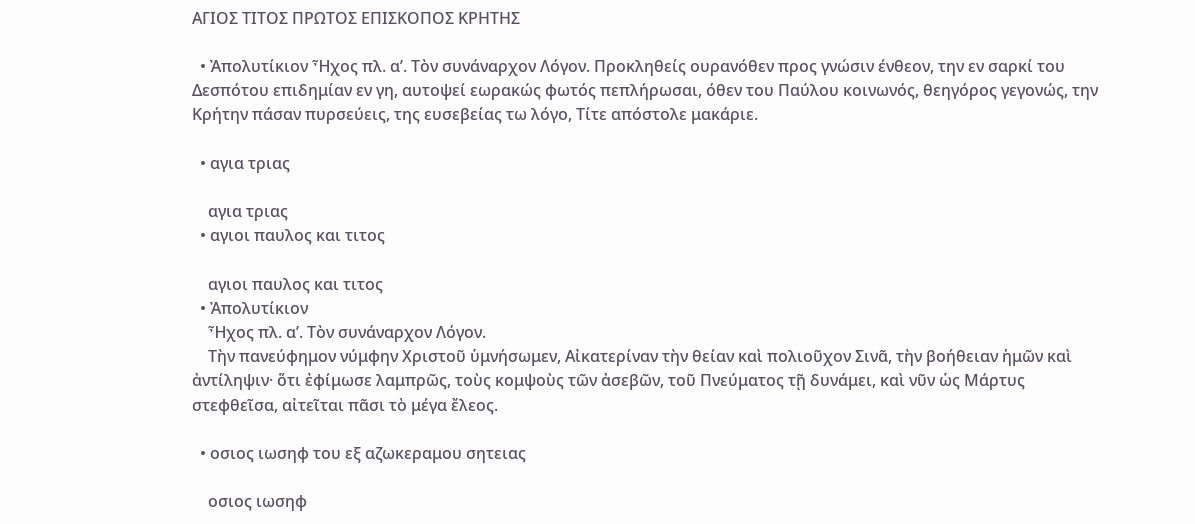ΑΓΙΟΣ ΤΙΤΟΣ ΠΡΩΤΟΣ ΕΠΙΣΚΟΠΟΣ ΚΡΗΤΗΣ

  • Ἀπολυτίκιον Ἦχος πλ. α’. Τὸν συνάναρχον Λόγον. Προκληθείς ουρανόθεν προς γνώσιν ένθεον, την εν σαρκί του Δεσπότου επιδημίαν εν γη, αυτοψεί εωρακώς φωτός πεπλήρωσαι, όθεν του Παύλου κοινωνός, θεηγόρος γεγονώς, την Κρήτην πάσαν πυρσεύεις, της ευσεβείας τω λόγο, Τίτε απόστολε μακάριε.

  • αγια τριας

    αγια τριας
  • αγιοι παυλος και τιτος

    αγιοι παυλος και τιτος
  • Ἀπολυτίκιον
    Ἦχος πλ. α’. Τὸν συνάναρχον Λόγον.
    Τὴν πανεύφημον νύμφην Χριστοῦ ὑμνήσωμεν, Αἰκατερίναν τὴν θείαν καὶ πολιοῦχον Σινᾶ, τὴν βοήθειαν ἡμῶν καὶ ἀντίληψιν· ὅτι ἐφίμωσε λαμπρῶς, τοὺς κομψοὺς τῶν ἀσεβῶν, τοῦ Πνεύματος τῇ δυνάμει, καὶ νῦν ὡς Μάρτυς στεφθεῖσα, αἰτεῖται πᾶσι τὸ μέγα ἔλεος.

  • οσιος ιωσηφ του εξ αζωκεραμου σητειας

    οσιος ιωσηφ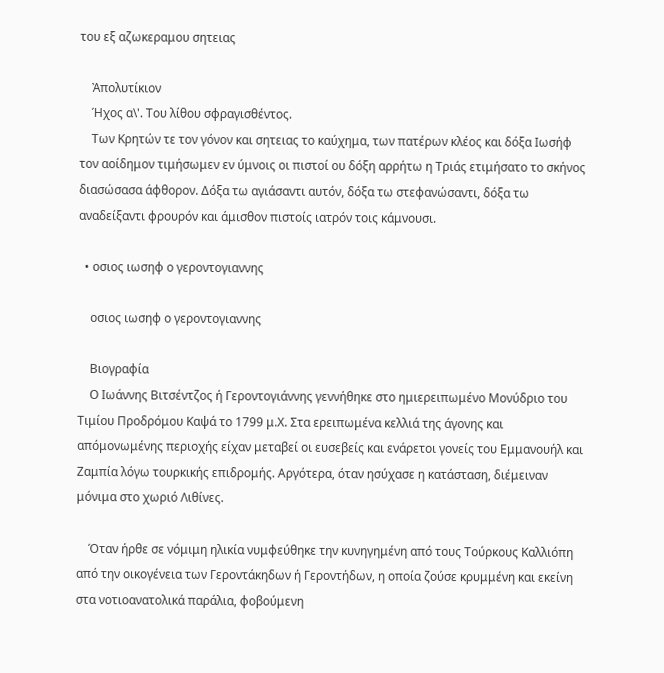του εξ αζωκεραμου σητειας

    Ἀπολυτίκιον
    Ήχος α\'. Του λίθου σφραγισθέντος.
    Των Κρητών τε τον γόνον και σητειας το καύχημα, των πατέρων κλέος και δόξα Ιωσήφ τον αοίδημον τιμήσωμεν εν ύμνοις οι πιστοί ου δόξη αρρήτω η Τριάς ετιμήσατο το σκήνος διασώσασα άφθορον. Δόξα τω αγιάσαντι αυτόν, δόξα τω στεφανώσαντι, δόξα τω αναδείξαντι φρουρόν και άμισθον πιστοίς ιατρόν τοις κάμνουσι.

  • οσιος ιωσηφ ο γεροντογιαννης

    οσιος ιωσηφ ο γεροντογιαννης

    Βιογραφία
    Ο Ιωάννης Βιτσέντζος ή Γεροντογιάννης γεννήθηκε στο ημιερειπωμένο Μονύδριο του Τιμίου Προδρόμου Καψά το 1799 μ.Χ. Στα ερειπωμένα κελλιά της άγονης και απόμονωμένης περιοχής είχαν μεταβεί οι ευσεβείς και ενάρετοι γονείς του Εμμανουήλ και Ζαμπία λόγω τουρκικής επιδρομής. Αργότερα, όταν ησύχασε η κατάσταση, διέμειναν μόνιμα στο χωριό Λιθίνες.

    Όταν ήρθε σε νόμιμη ηλικία νυμφεύθηκε την κυνηγημένη από τους Τούρκους Καλλιόπη από την οικογένεια των Γεροντάκηδων ή Γεροντήδων, η οποία ζούσε κρυμμένη και εκείνη στα νοτιοανατολικά παράλια, φοβούμενη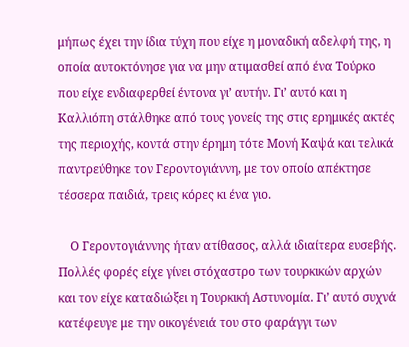μήπως έχει την ίδια τύχη που είχε η μοναδική αδελφή της, η οποία αυτοκτόνησε για να μην ατιμασθεί από ένα Τούρκο που είχε ενδιαφερθεί έντονα γι’ αυτήν. Γι’ αυτό και η Καλλιόπη στάλθηκε από τους γονείς της στις ερημικές ακτές της περιοχής, κοντά στην έρημη τότε Μονή Καψά και τελικά παντρεύθηκε τον Γεροντογιάννη, με τον οποίο απέκτησε τέσσερα παιδιά, τρεις κόρες κι ένα γιο.

    Ο Γεροντογιάννης ήταν ατίθασος, αλλά ιδιαίτερα ευσεβής. Πολλές φορές είχε γίνει στόχαστρο των τουρκικών αρχών και τον είχε καταδιώξει η Τουρκική Αστυνομία. Γι’ αυτό συχνά κατέφευγε με την οικογένειά του στο φαράγγι των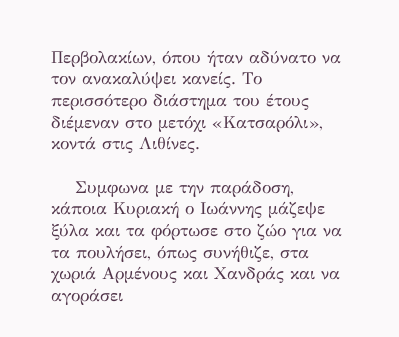Περβολακίων, όπου ήταν αδύνατο να τον ανακαλύψει κανείς. Το περισσότερο διάστημα του έτους διέμεναν στο μετόχι «Κατσαρόλι», κοντά στις Λιθίνες.

    Συμφωνα με την παράδοση, κάποια Κυριακή ο Ιωάννης μάζεψε ξύλα και τα φόρτωσε στο ζώο για να τα πουλήσει, όπως συνήθιζε, στα χωριά Αρμένους και Χανδράς και να αγοράσει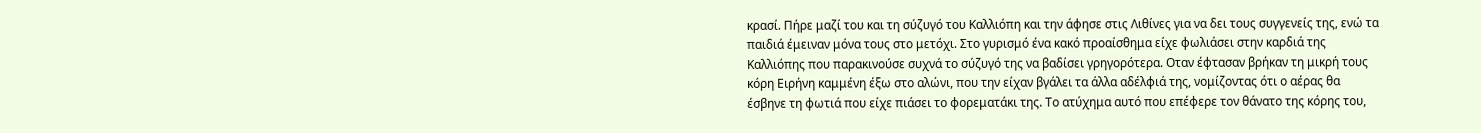κρασί. Πήρε μαζί του και τη σύζυγό του Καλλιόπη και την άφησε στις Λιθίνες για να δει τους συγγενείς της, ενώ τα παιδιά έμειναν μόνα τους στο μετόχι. Στο γυρισμό ένα κακό προαίσθημα είχε φωλιάσει στην καρδιά της Καλλιόπης που παρακινούσε συχνά το σύζυγό της να βαδίσει γρηγορότερα. Οταν έφτασαν βρήκαν τη μικρή τους κόρη Ειρήνη καμμένη έξω στο αλώνι, που την είχαν βγάλει τα άλλα αδέλφιά της, νομίζοντας ότι ο αέρας θα έσβηνε τη φωτιά που είχε πιάσει το φορεματάκι της. Το ατύχημα αυτό που επέφερε τον θάνατο της κόρης του,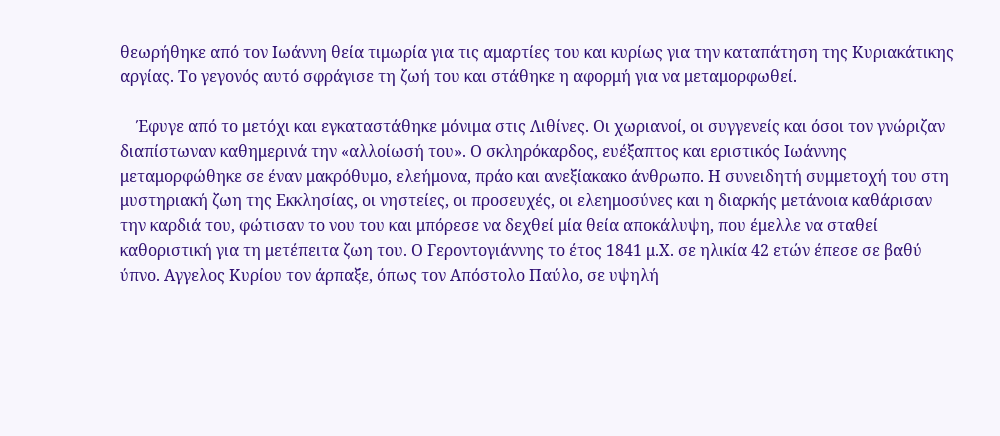θεωρήθηκε από τον Ιωάννη θεία τιμωρία για τις αμαρτίες του και κυρίως για την καταπάτηση της Κυριακάτικης αργίας. Το γεγονός αυτό σφράγισε τη ζωή του και στάθηκε η αφορμή για να μεταμορφωθεί.

    Έφυγε από το μετόχι και εγκαταστάθηκε μόνιμα στις Λιθίνες. Οι χωριανοί, οι συγγενείς και όσοι τον γνώριζαν διαπίστωναν καθημερινά την «αλλοίωσή του». Ο σκληρόκαρδος, ευέξαπτος και εριστικός Ιωάννης μεταμορφώθηκε σε έναν μακρόθυμο, ελεήμονα, πράο και ανεξίακακο άνθρωπο. Η συνειδητή συμμετοχή του στη μυστηριακή ζωη της Εκκλησίας, οι νηστείες, οι προσευχές, οι ελεημοσύνες και η διαρκής μετάνοια καθάρισαν την καρδιά του, φώτισαν το νου του και μπόρεσε να δεχθεί μία θεία αποκάλυψη, που έμελλε να σταθεί καθοριστική για τη μετέπειτα ζωη του. Ο Γεροντογιάννης το έτος 1841 μ.Χ. σε ηλικία 42 ετών έπεσε σε βαθύ ύπνο. Αγγελος Κυρίου τον άρπαξε, όπως τον Απόστολο Παύλο, σε υψηλή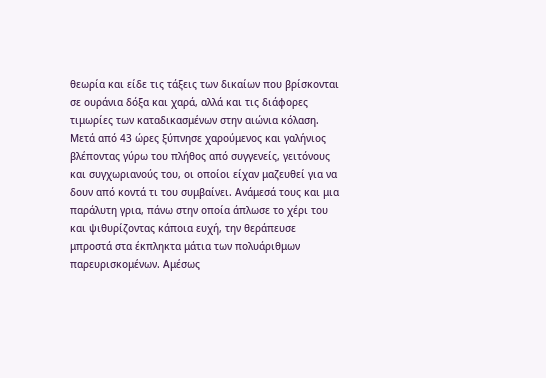θεωρία και είδε τις τάξεις των δικαίων που βρίσκονται σε ουράνια δόξα και χαρά, αλλά και τις διάφορες τιμωρίες των καταδικασμένων στην αιώνια κόλαση. Μετά από 43 ώρες ξύπνησε χαρούμενος και γαλήνιος βλέποντας γύρω του πλήθος από συγγενείς, γειτόνους και συγχωριανούς του, οι οποίοι είχαν μαζευθεί για να δουν από κοντά τι του συμβαίνει. Ανάμεσά τους και μια παράλυτη γρια, πάνω στην οποία άπλωσε το χέρι του και ψιθυρίζοντας κάποια ευχή, την θεράπευσε μπροστά στα έκπληκτα μάτια των πολυάριθμων παρευρισκομένων. Αμέσως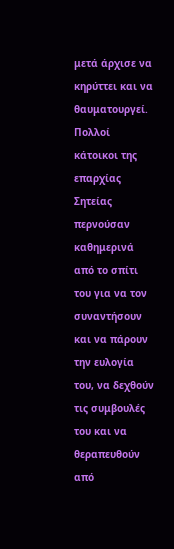μετά άρχισε να κηρύττει και να θαυματουργεί. Πολλοί κάτοικοι της επαρχίας Σητείας περνούσαν καθημερινά από το σπίτι του για να τον συναντήσουν και να πάρουν την ευλογία του, να δεχθούν τις συμβουλές του και να θεραπευθούν από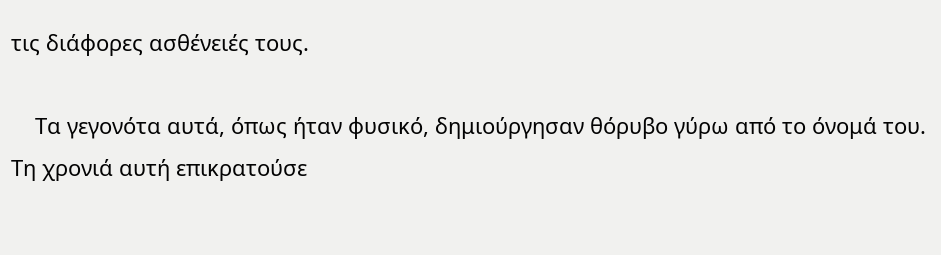τις διάφορες ασθένειές τους.

    Τα γεγονότα αυτά, όπως ήταν φυσικό, δημιούργησαν θόρυβο γύρω από το όνομά του. Τη χρονιά αυτή επικρατούσε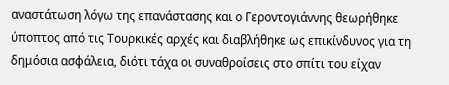αναστάτωση λόγω της επανάστασης και ο Γεροντογιάννης θεωρήθηκε ύποπτος από τις Τουρκικές αρχές και διαβλήθηκε ως επικίνδυνος για τη δημόσια ασφάλεια, διότι τάχα οι συναθροίσεις στο σπίτι του είχαν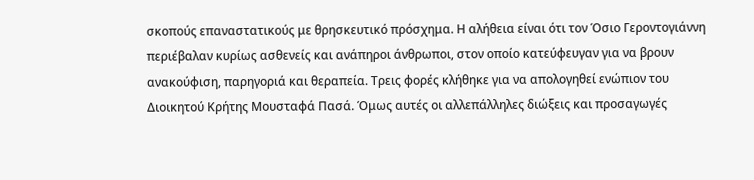σκοπούς επαναστατικούς με θρησκευτικό πρόσχημα. Η αλήθεια είναι ότι τον Όσιο Γεροντογιάννη περιέβαλαν κυρίως ασθενείς και ανάπηροι άνθρωποι, στον οποίο κατεύφευγαν για να βρουν ανακούφιση, παρηγοριά και θεραπεία. Τρεις φορές κλήθηκε για να απολογηθεί ενώπιον του Διοικητού Κρήτης Μουσταφά Πασά. Όμως αυτές οι αλλεπάλληλες διώξεις και προσαγωγές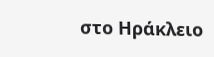στο Ηράκλειο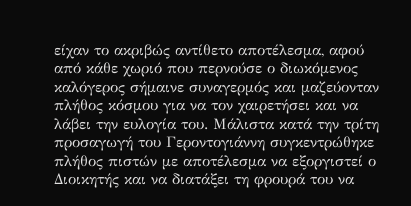είχαν το ακριβώς αντίθετο αποτέλεσμα, αφού από κάθε χωριό που περνούσε ο διωκόμενος καλόγερος σήμαινε συναγερμός και μαζεύονταν πλήθος κόσμου για να τον χαιρετήσει και να λάβει την ευλογία του. Μάλιστα κατά την τρίτη προσαγωγή του Γεροντογιάννη συγκεντρώθηκε πλήθος πιστών με αποτέλεσμα να εξοργιστεί ο Διοικητής και να διατάξει τη φρουρά του να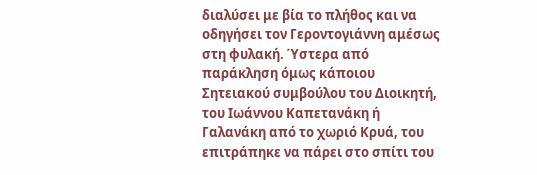διαλύσει με βία το πλήθος και να οδηγήσει τον Γεροντογιάννη αμέσως στη φυλακή. Ύστερα από παράκληση όμως κάποιου Σητειακού συμβούλου του Διοικητή, του Ιωάννου Καπετανάκη ή Γαλανάκη από το χωριό Κρυά, του επιτράπηκε να πάρει στο σπίτι του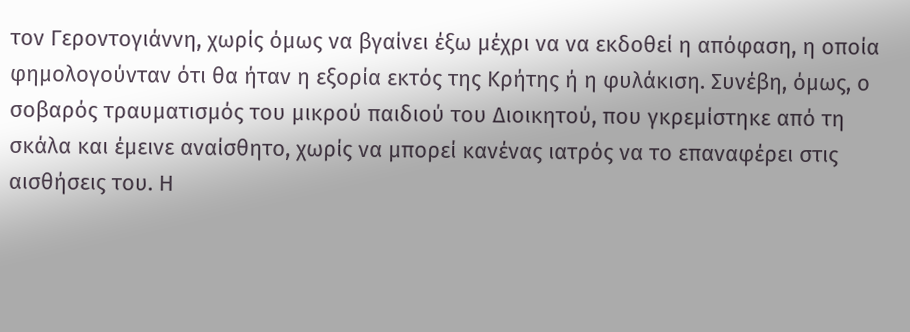τον Γεροντογιάννη, χωρίς όμως να βγαίνει έξω μέχρι να να εκδοθεί η απόφαση, η οποία φημολογούνταν ότι θα ήταν η εξορία εκτός της Κρήτης ή η φυλάκιση. Συνέβη, όμως, ο σοβαρός τραυματισμός του μικρού παιδιού του Διοικητού, που γκρεμίστηκε από τη σκάλα και έμεινε αναίσθητο, χωρίς να μπορεί κανένας ιατρός να το επαναφέρει στις αισθήσεις του. Η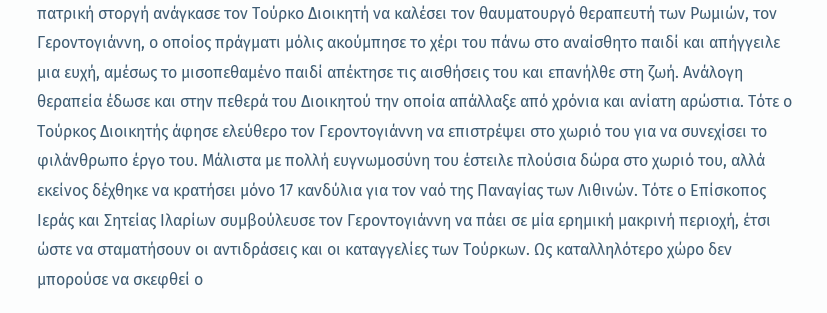πατρική στοργή ανάγκασε τον Τούρκο Διοικητή να καλέσει τον θαυματουργό θεραπευτή των Ρωμιών, τον Γεροντογιάννη, ο οποίος πράγματι μόλις ακούμπησε το χέρι του πάνω στο αναίσθητο παιδί και απήγγειλε μια ευχή, αμέσως το μισοπεθαμένο παιδί απέκτησε τις αισθήσεις του και επανήλθε στη ζωή. Ανάλογη θεραπεία έδωσε και στην πεθερά του Διοικητού την οποία απάλλαξε από χρόνια και ανίατη αρώστια. Τότε ο Τούρκος Διοικητής άφησε ελεύθερο τον Γεροντογιάννη να επιστρέψει στο χωριό του για να συνεχίσει το φιλάνθρωπο έργο του. Μάλιστα με πολλή ευγνωμοσύνη του έστειλε πλούσια δώρα στο χωριό του, αλλά εκείνος δέχθηκε να κρατήσει μόνο 17 κανδύλια για τον ναό της Παναγίας των Λιθινών. Τότε ο Επίσκοπος Ιεράς και Σητείας Ιλαρίων συμβούλευσε τον Γεροντογιάννη να πάει σε μία ερημική μακρινή περιοχή, έτσι ώστε να σταματήσουν οι αντιδράσεις και οι καταγγελίες των Τούρκων. Ως καταλληλότερο χώρο δεν μπορούσε να σκεφθεί ο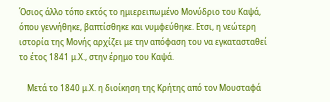Όσιος άλλο τόπο εκτός το ημιερειπωμένο Μονύδριο του Καψά, όπου γεννήθηκε, βαπτίσθηκε και νυμφεύθηκε. Ετσι, η νεώτερη ιστορία της Μονής αρχίζει με την απόφαση του να εγκατασταθεί το έτος 1841 μ.Χ., στην έρημο του Καψά.

    Μετά το 1840 μ.Χ. η διοίκηση της Κρήτης από τον Μουσταφά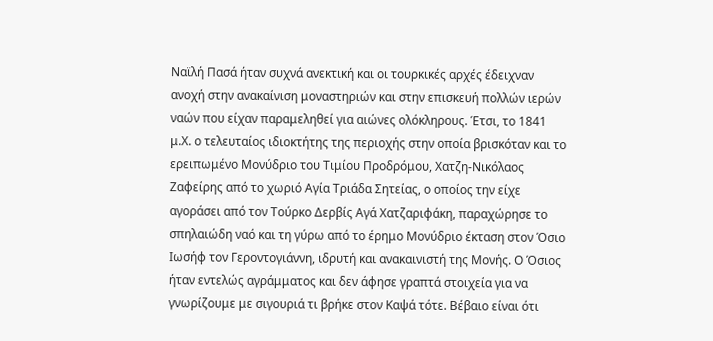Ναϊλή Πασά ήταν συχνά ανεκτική και οι τουρκικές αρχές έδειχναν ανοχή στην ανακαίνιση μοναστηριών και στην επισκευή πολλών ιερών ναών που είχαν παραμεληθεί για αιώνες ολόκληρους. Έτσι, το 1841 μ.Χ. ο τελευταίος ιδιοκτήτης της περιοχής στην οποία βρισκόταν και το ερειπωμένο Μονύδριο του Τιμίου Προδρόμου, Χατζη-Νικόλαος Ζαφείρης από το χωριό Αγία Τριάδα Σητείας, ο οποίος την είχε αγοράσει από τον Τούρκο Δερβίς Αγά Χατζαριφάκη, παραχώρησε το σπηλαιώδη ναό και τη γύρω από το έρημο Μονύδριο έκταση στον Όσιο Ιωσήφ τον Γεροντογιάννη, ιδρυτή και ανακαινιστή της Μονής. Ο Όσιος ήταν εντελώς αγράμματος και δεν άφησε γραπτά στοιχεία για να γνωρίζουμε με σιγουριά τι βρήκε στον Καψά τότε. Βέβαιο είναι ότι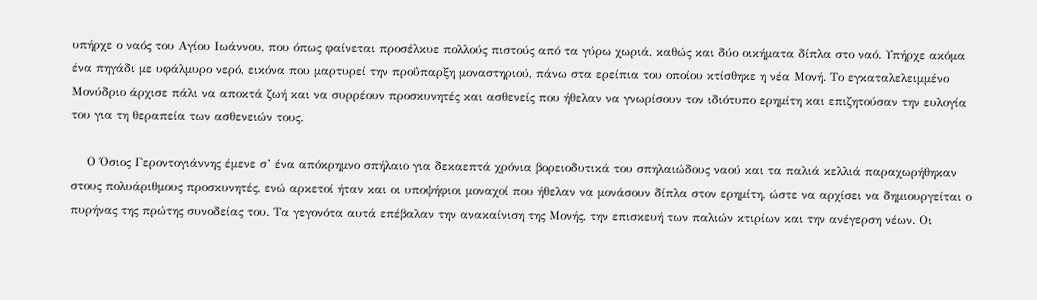υπήρχε ο ναός του Αγίου Ιωάννου, που όπως φαίνεται προσέλκυε πολλούς πιστούς από τα γύρω χωριά, καθώς και δύο οικήματα δίπλα στο ναό. Υπήρχε ακόμα ένα πηγάδι με υφάλμυρο νερό, εικόνα που μαρτυρεί την προΰπαρξη μοναστηριού, πάνω στα ερείπια του οποίου κτίσθηκε η νέα Μονή. Το εγκαταλελειμμένο Μονύδριο άρχισε πάλι να αποκτά ζωή και να συρρέουν προσκυνητές και ασθενείς που ήθελαν να γνωρίσουν τον ιδιότυπο ερημίτη και επιζητούσαν την ευλογία του για τη θεραπεία των ασθενειών τους.

    Ο Όσιος Γεροντογιάννης έμενε σ’ ένα απόκρημνο σπήλαιο για δεκαεπτά χρόνια βορειοδυτικά του σπηλαιώδους ναού και τα παλιά κελλιά παραχωρήθηκαν στους πολυάριθμους προσκυνητές, ενώ αρκετοί ήταν και οι υποψήφιοι μοναχοί που ήθελαν να μονάσουν δίπλα στον ερημίτη, ώστε να αρχίσει να δημιουργείται ο πυρήνας της πρώτης συνοδείας του. Τα γεγονότα αυτά επέβαλαν την ανακαίνιση της Μονής, την επισκευή των παλιών κτιρίων και την ανέγερση νέων. Οι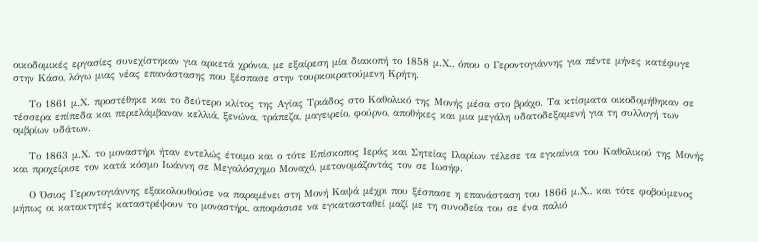οικοδομικές εργασίες συνεχίστηκαν για αρκετά χρόνια, με εξαίρεση μία διακοπή το 1858 μ.Χ., όπου ο Γεροντογιάννης για πέντε μήνες κατέφυγε στην Κάσο, λόγω μιας νέας επανάστασης που ξέσπασε στην τουρκοκρατούμενη Κρήτη.

    Το 1861 μ.Χ. προστέθηκε και το δεύτερο κλίτος της Αγίας Τριάδος στο Καθολικό της Μονής μέσα στο βράχο. Τα κτίσματα οικοδομήθηκαν σε τέσσερα επίπεδα και περιελάμβαναν κελλιά, ξενώνα, τράπεζα, μαγειρείο, φούρνο, αποθήκες και μια μεγάλη υδατοδεξαμενή για τη συλλογή των ομβρίων υδάτων.

    Το 1863 μ.Χ. το μοναστήρι ήταν εντελώς έτοιμο και ο τότε Επίσκοπος Ιεράς και Σητείας Ιλαρίων τέλεσε τα εγκαίνια του Καθολικού της Μονής και προχείρισε τον κατά κόσμο Ιωάννη σε Μεγαλόσχημο Μοναχό, μετονομάζοντάς τον σε Ιωσήφ.

    Ο Όσιος Γεροντογιάννης εξακολουθούσε να παραμένει στη Μονή Καψά μέχρι που ξέσπασε η επανάσταση του 1866 μ.Χ., και τότε φοβούμενος μήπως οι κατακτητές καταστρέψουν το μοναστήρι, αποφάσισε να εγκατασταθεί μαζί με τη συνοδεία του σε ένα παλιό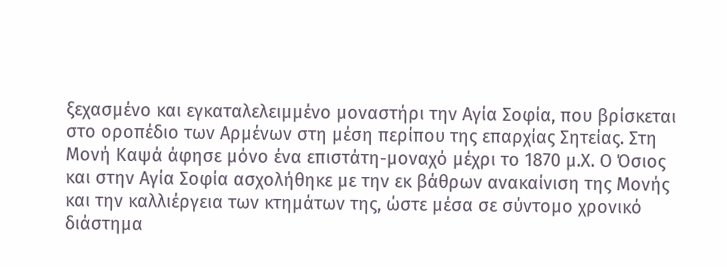ξεχασμένο και εγκαταλελειμμένο μοναστήρι την Αγία Σοφία, που βρίσκεται στο οροπέδιο των Αρμένων στη μέση περίπου της επαρχίας Σητείας. Στη Μονή Καψά άφησε μόνο ένα επιστάτη-μοναχό μέχρι το 1870 μ.Χ. Ο Όσιος και στην Αγία Σοφία ασχολήθηκε με την εκ βάθρων ανακαίνιση της Μονής και την καλλιέργεια των κτημάτων της, ώστε μέσα σε σύντομο χρονικό διάστημα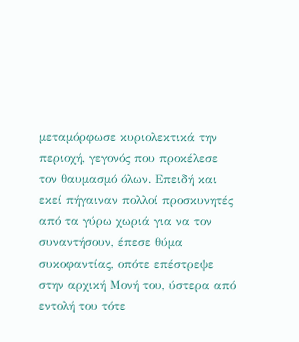μεταμόρφωσε κυριολεκτικά την περιοχή, γεγονός που προκέλεσε τον θαυμασμό όλων. Επειδή και εκεί πήγαιναν πολλοί προσκυνητές από τα γύρω χωριά για να τον συναντήσουν, έπεσε θύμα συκοφαντίας, οπότε επέστρεψε στην αρχική Μονή του, ύστερα από εντολή του τότε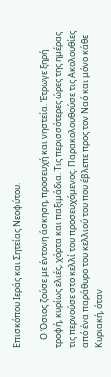Επισκόπου Ιεράς και Σητείας Νεοφύτου.

    Ο Όσιος ζούσε με έντονη άσκηση, προσευχή και νηστεία. Έτρωγε ξηρή τροφή, κυρίως ελιές, χόρτα και παξιμάδια. Τις περισσότερες ώρες της ημέρας τις περνούσε στο κελλί του προσευχόμενος. Παρακολουθούσε τις Ακολουθίες από ένα παράθυρο του κελλιού του που έβλεπε προς τον Ναό και μόνο κάθε Κυριακή, όταν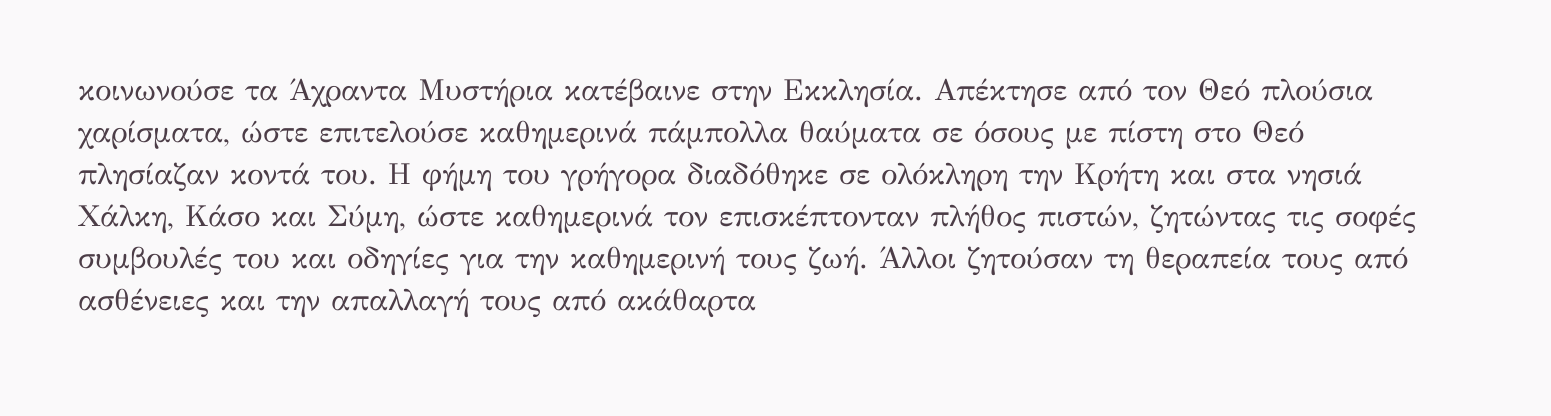κοινωνούσε τα Άχραντα Μυστήρια κατέβαινε στην Εκκλησία. Απέκτησε από τον Θεό πλούσια χαρίσματα, ώστε επιτελούσε καθημερινά πάμπολλα θαύματα σε όσους με πίστη στο Θεό πλησίαζαν κοντά του. Η φήμη του γρήγορα διαδόθηκε σε ολόκληρη την Κρήτη και στα νησιά Χάλκη, Κάσο και Σύμη, ώστε καθημερινά τον επισκέπτονταν πλήθος πιστών, ζητώντας τις σοφές συμβουλές του και οδηγίες για την καθημερινή τους ζωή. Άλλοι ζητούσαν τη θεραπεία τους από ασθένειες και την απαλλαγή τους από ακάθαρτα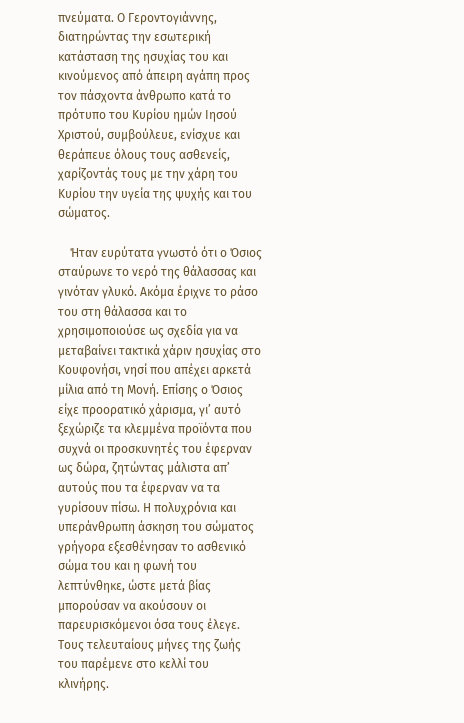πνεύματα. Ο Γεροντογιάννης, διατηρώντας την εσωτερική κατάσταση της ησυχίας του και κινούμενος από άπειρη αγάπη προς τον πάσχοντα άνθρωπο κατά το πρότυπο του Κυρίου ημών Ιησού Χριστού, συμβούλευε, ενίσχυε και θεράπευε όλους τους ασθενείς, χαρίζοντάς τους με την χάρη του Κυρίου την υγεία της ψυχής και του σώματος.

    Ήταν ευρύτατα γνωστό ότι ο Όσιος σταύρωνε το νερό της θάλασσας και γινόταν γλυκό. Ακόμα έριχνε το ράσο του στη θάλασσα και το χρησιμοποιούσε ως σχεδία για να μεταβαίνει τακτικά χάριν ησυχίας στο Κουφονήσι, νησί που απέχει αρκετά μίλια από τη Μονή. Επίσης ο Όσιος είχε προορατικό χάρισμα, γι’ αυτό ξεχώριζε τα κλεμμένα προϊόντα που συχνά οι προσκυνητές του έφερναν ως δώρα, ζητώντας μάλιστα απ’ αυτούς που τα έφερναν να τα γυρίσουν πίσω. Η πολυχρόνια και υπεράνθρωπη άσκηση του σώματος γρήγορα εξεσθένησαν το ασθενικό σώμα του και η φωνή του λεπτύνθηκε, ώστε μετά βίας μπορούσαν να ακούσουν οι παρευρισκόμενοι όσα τους έλεγε. Τους τελευταίους μήνες της ζωής του παρέμενε στο κελλί του κλινήρης.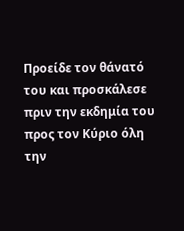Προείδε τον θάνατό του και προσκάλεσε πριν την εκδημία του προς τον Κύριο όλη την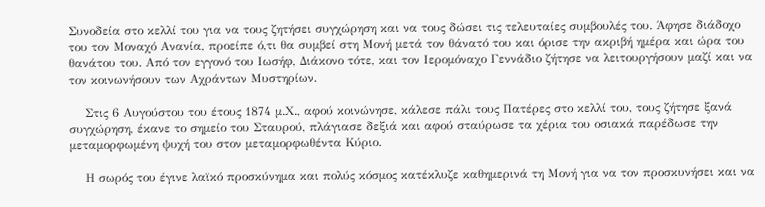Συνοδεία στο κελλί του για να τους ζητήσει συγχώρηση και να τους δώσει τις τελευταίες συμβουλές του. Άφησε διάδοχο του τον Μοναχό Ανανία, προείπε ό,τι θα συμβεί στη Μονή μετά τον θάνατό του και όρισε την ακριβή ημέρα και ώρα του θανάτου του. Από τον εγγονό του Ιωσήφ, Διάκονο τότε, και τον Ιερομόναχο Γεννάδιο ζήτησε να λειτουργήσουν μαζί και να τον κοινωνήσουν των Αχράντων Μυστηρίων.

    Στις 6 Αυγούστου του έτους 1874 μ.Χ., αφού κοινώνησε, κάλεσε πάλι τους Πατέρες στο κελλί του, τους ζήτησε ξανά συγχώρηση, έκανε το σημείο του Σταυρού, πλάγιασε δεξιά και αφού σταύρωσε τα χέρια του οσιακά παρέδωσε την μεταμορφωμένη ψυχή του στον μεταμορφωθέντα Κύριο.

    Η σωρός του έγινε λαϊκό προσκύνημα και πολύς κόσμος κατέκλυζε καθημερινά τη Μονή για να τον προσκυνήσει και να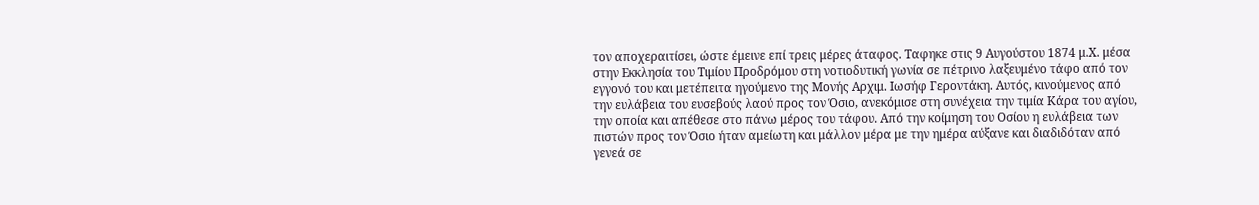τον αποχεραιτίσει, ώστε έμεινε επί τρεις μέρες άταφος. Ταφηκε στις 9 Αυγούστου 1874 μ.Χ. μέσα στην Εκκλησία του Τιμίου Προδρόμου στη νοτιοδυτική γωνία σε πέτρινο λαξευμένο τάφο από τον εγγονό του και μετέπειτα ηγούμενο της Μονής Αρχιμ. Ιωσήφ Γεροντάκη. Αυτός, κινούμενος από την ευλάβεια του ευσεβούς λαού προς τον Όσιο, ανεκόμισε στη συνέχεια την τιμία Κάρα του αγίου, την οποία και απέθεσε στο πάνω μέρος του τάφου. Από την κοίμηση του Οσίου η ευλάβεια των πιστών προς τον Όσιο ήταν αμείωτη και μάλλον μέρα με την ημέρα αύξανε και διαδιδόταν από γενεά σε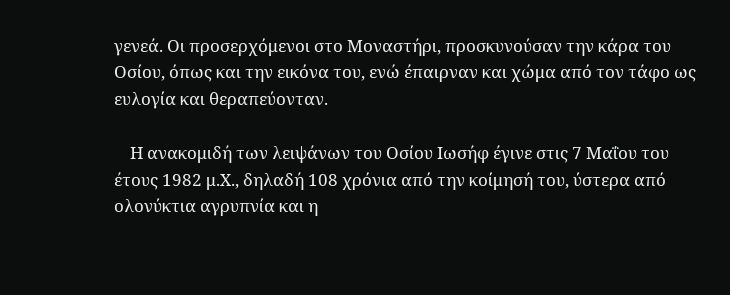γενεά. Οι προσερχόμενοι στο Μοναστήρι, προσκυνούσαν την κάρα του Οσίου, όπως και την εικόνα του, ενώ έπαιρναν και χώμα από τον τάφο ως ευλογία και θεραπεύονταν.

    Η ανακομιδή των λειψάνων του Οσίου Ιωσήφ έγινε στις 7 Μαΐου του έτους 1982 μ.Χ., δηλαδή 108 χρόνια από την κοίμησή του, ύστερα από ολονύκτια αγρυπνία και η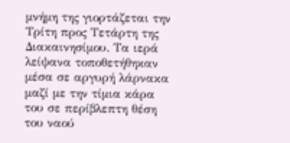μνήμη της γιορτάζεται την Τρίτη προς Τετάρτη της Διακαινησίμου. Τα ιερά λείψανα τοποθετήθηκαν μέσα σε αργυρή λάρνακα μαζί με την τίμια κάρα του σε περίβλεπτη θέση του ναού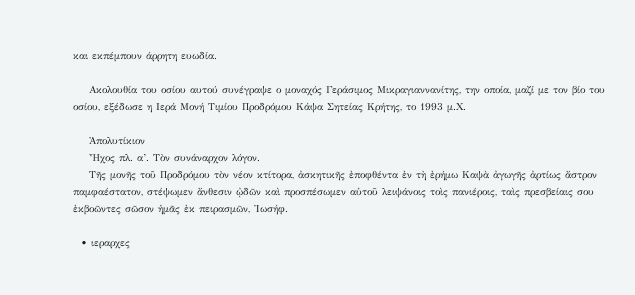και εκπέμπουν άρρητη ευωδία.

    Ακολουθία του οσίου αυτού συνέγραψε ο μοναχός Γεράσιμος Μικραγιαννανίτης, την οποία, μαζί με τον βίο του οσίου, εξέδωσε η Ιερά Μονή Τιμίου Προδρόμου Κάψα Σητείας Κρήτης, το 1993 μ.Χ.

    Ἀπολυτίκιον
    Ἦχος πλ. α’. Τὸν συνάναρχον λόγον.
    Τῆς μονῆς τοῦ Προδρόμου τὸν νέον κτίτορα, ἀσκητικῆς ἐποφθέντα ἐν τὴ ἐρήμω Καψὰ ἀγωγῆς ἀρτίως ἄστρον παμφαέστατον, στέψωμεν ἄνθεσιν ᾠδῶν καὶ προσπέσωμεν αὐτοῦ λειψάνοις τοὶς πανιέροις, ταὶς πρεσβείαις σου ἐκβοῶντες σῶσον ἠμᾶς ἐκ πειρασμῶν, Ἰωσήφ.

  • ιεραρχες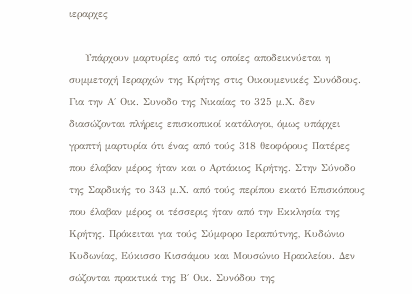ιεραρχες

    Υπάρχουν μαρτυρίες από τις οποίες αποδεικνύεται η συμμετοχή Ιεραρχών της Κρήτης στις Οικουμενικές Συνόδους. Για την Α΄ Οικ. Συνοδο της Νικαίας το 325 μ.Χ. δεν διασώζονται πλήρεις επισκοπικοί κατάλογοι, όμως υπάρχει γραπτή μαρτυρία ότι ένας από τούς 318 θεοφόρους Πατέρες που έλαβαν μέρος ήταν και ο Αρτάκιος Κρήτης. Στην Σύνοδο της Σαρδικής το 343 μ.Χ. από τούς περίπου εκατό Επισκόπους που έλαβαν μέρος οι τέσσερις ήταν από την Εκκλησία της Κρήτης. Πρόκειται για τούς Σύμφορο Ιεραπύτνης, Κυδώνιο Κυδωνίας, Εύκισσο Κισσάμου και Μουσώνιο Ηρακλείου. Δεν σώζονται πρακτικά της Β΄ Οικ. Συνόδου της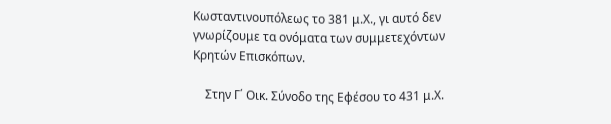Κωσταντινουπόλεως το 381 μ.Χ., γι αυτό δεν γνωρίζουμε τα ονόματα των συμμετεχόντων Κρητών Επισκόπων.

    Στην Γ΄ Οικ. Σύνοδο της Εφέσου το 431 μ.Χ.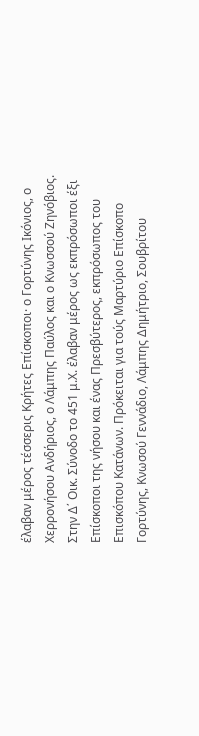έλαβαν μέρος τέσσερις Κρήτες Επίσκοποι· ο Γορτύνης Ικόνιος, ο Χερρονήσου Ανδήριος, ο Λάμπης Παύλος και ο Κνωσσού Ζηνόβιος. Στην Δ΄ Οικ. Σύνοδο το 451 μ.Χ. έλαβαν μέρος ως εκπρόσωποι έξι Επίσκοποι της νήσου και ένας Πρεσβύτερος, εκπρόσωπος του Επισκόπου Κατάνων. Πρόκειται για τούς Μαρτύριο Επίσκοπο Γορτύνης, Κνωσού Γεννάδιο, Λάμπης Δημήτριο, Σουβρίτου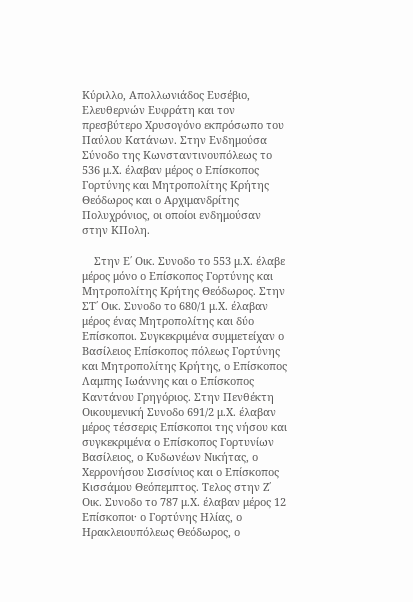Κύριλλο, Απολλωνιάδος Ευσέβιο, Ελευθερνών Ευφράτη και τον πρεσβύτερο Χρυσογόνο εκπρόσωπο του Παύλου Κατάνων. Στην Ενδημούσα Σύνοδο της Κωνσταντινουπόλεως το 536 μ.Χ. έλαβαν μέρος ο Επίσκοπος Γορτύνης και Μητροπολίτης Κρήτης Θεόδωρος και ο Αρχιμανδρίτης Πολυχρόνιος, οι οποίοι ενδημούσαν στην ΚΠολη.

    Στην Ε΄ Οικ. Συνοδο το 553 μ.Χ. έλαβε μέρος μόνο ο Επίσκοπος Γορτύνης και Μητροπολίτης Κρήτης Θεόδωρος. Στην ΣΤ΄ Οικ. Συνοδο το 680/1 μ.Χ. έλαβαν μέρος ένας Μητροπολίτης και δύο Επίσκοποι. Συγκεκριμένα συμμετείχαν ο Βασίλειος Επίσκοπος πόλεως Γορτύνης και Μητροπολίτης Κρήτης, ο Επίσκοπος Λαμπης Ιωάννης και ο Επίσκοπος Καντάνου Γρηγόριος. Στην Πενθέκτη Οικουμενική Συνοδο 691/2 μ.Χ. έλαβαν μέρος τέσσερις Επίσκοποι της νήσου και συγκεκριμένα ο Επίσκοπος Γορτυνίων Βασίλειος, ο Κυδωνέων Νικήτας, ο Χερρονήσου Σισσίνιος και ο Επίσκοπος Κισσάμου Θεόπεμπτος. Τελος στην Ζ΄ Οικ. Συνοδο το 787 μ.Χ. έλαβαν μέρος 12 Επίσκοποι· ο Γορτύνης Ηλίας, ο Ηρακλειουπόλεως Θεόδωρος, ο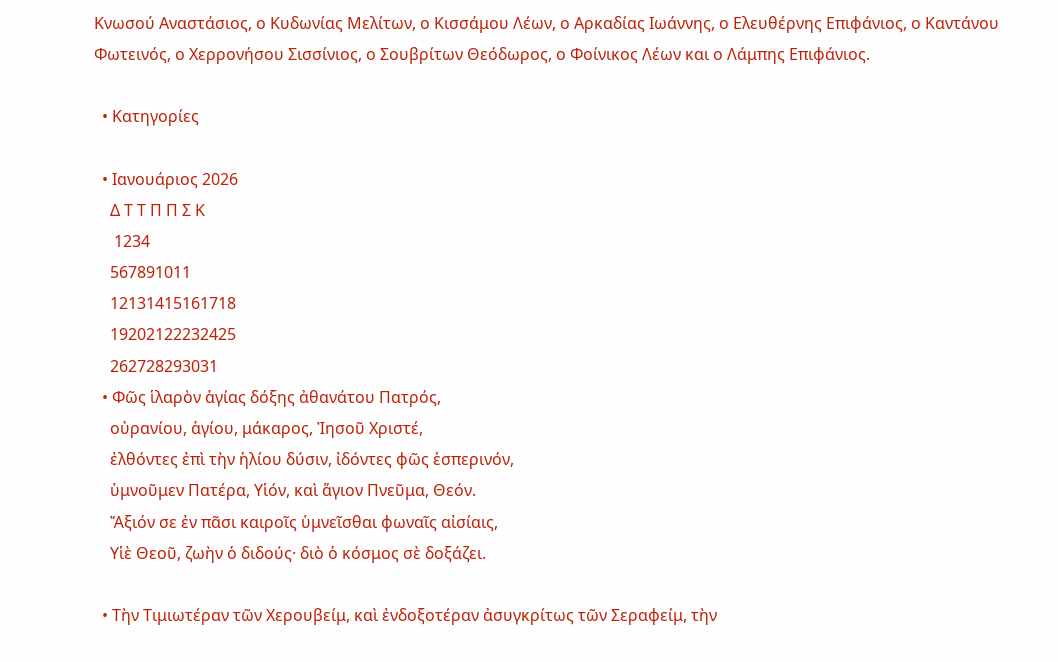Κνωσού Αναστάσιος, ο Κυδωνίας Μελίτων, ο Κισσάμου Λέων, ο Αρκαδίας Ιωάννης, ο Ελευθέρνης Επιφάνιος, ο Καντάνου Φωτεινός, ο Χερρονήσου Σισσίνιος, ο Σουβρίτων Θεόδωρος, ο Φοίνικος Λέων και ο Λάμπης Επιφάνιος.

  • Κατηγορίες

  • Ιανουάριος 2026
    Δ Τ Τ Π Π Σ Κ
     1234
    567891011
    12131415161718
    19202122232425
    262728293031
  • Φῶς ἱλαρὸν ἁγίας δόξης ἀθανάτου Πατρός,
    οὐρανίου, ἁγίου, μάκαρος, Ἰησοῦ Χριστέ,
    ἐλθόντες ἐπὶ τὴν ἡλίου δύσιν, ἰδόντες φῶς ἑσπερινόν,
    ὑμνοῦμεν Πατέρα, Υἱόν, καὶ ἅγιον Πνεῦμα, Θεόν.
    Ἄξιόν σε ἐν πᾶσι καιροῖς ὑμνεῖσθαι φωναῖς αἰσίαις,
    Υἱὲ Θεοῦ, ζωὴν ὁ διδούς· διὸ ὁ κόσμος σὲ δοξάζει.

  • Τὴν Τιμιωτέραν τῶν Χερουβείμ, καὶ ἐνδοξοτέραν ἀσυγκρίτως τῶν Σεραφείμ, τὴν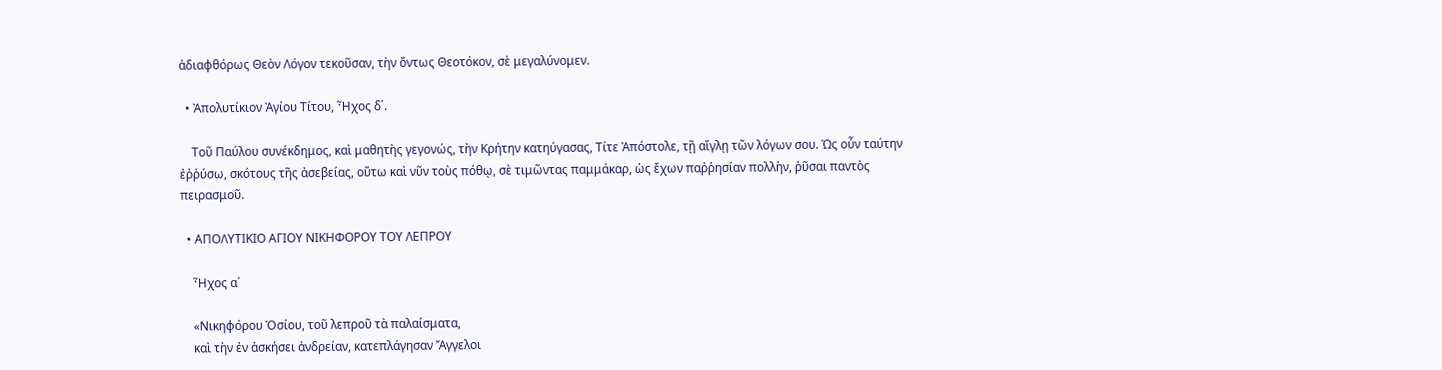ἀδιαφθόρως Θεὸν Λόγον τεκοῦσαν, τὴν ὄντως Θεοτόκον, σὲ μεγαλύνομεν.

  • Ἀπολυτίκιον Ἀγίου Τίτου, Ἦχος δ΄.

    Τοῦ Παύλου συνέκδημος, καὶ μαθητὴς γεγονώς, τὴν Κρήτην κατηύγασας, Τίτε Ἀπόστολε, τῇ αἴγλῃ τῶν λόγων σου. Ὡς οὖν ταύτην ἐῤῥύσω, σκότους τῆς ἀσεβείας, οὕτω καὶ νῦν τοὺς πόθῳ, σὲ τιμῶντας παμμάκαρ, ὡς ἔχων παῤῥησίαν πολλὴν, ῥῦσαι παντὸς πειρασμοῦ.

  • ΑΠΟΛΥΤΙΚΙΟ ΑΓΙΟΥ ΝΙΚΗΦΟΡΟΥ ΤΟΥ ΛΕΠΡΟΥ

    Ἦχος α´

    «Νικηφόρου Ὁσίου, τοῦ λεπροῦ τὰ παλαίσματα,
    καὶ τὴν ἐν ἀσκήσει ἀνδρείαν, κατεπλάγησαν Ἄγγελοι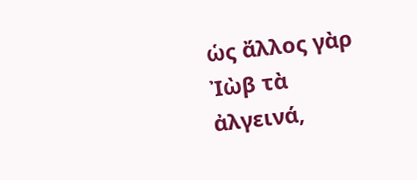ὡς ἄλλος γὰρ Ἰὼβ τὰ ἀλγεινά,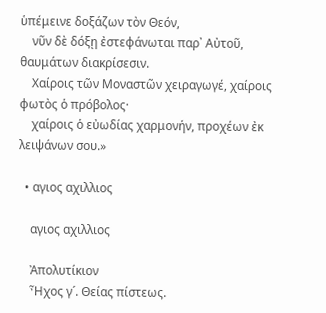ὑπέμεινε δοξάζων τὸν Θεόν,
    νῦν δὲ δόξῃ ἐστεφάνωται παρ᾽ Αὐτοῦ, θαυμάτων διακρίσεσιν.
    Χαίροις τῶν Μοναστῶν χειραγωγέ, χαίροις φωτὸς ὁ πρόβολος·
    χαίροις ὁ εὐωδίας χαρμονήν, προχέων ἐκ λειψάνων σου.»

  • αγιος αχιλλιος

    αγιος αχιλλιος

    Ἀπολυτίκιον
    Ἦχος γ´. Θείας πίστεως.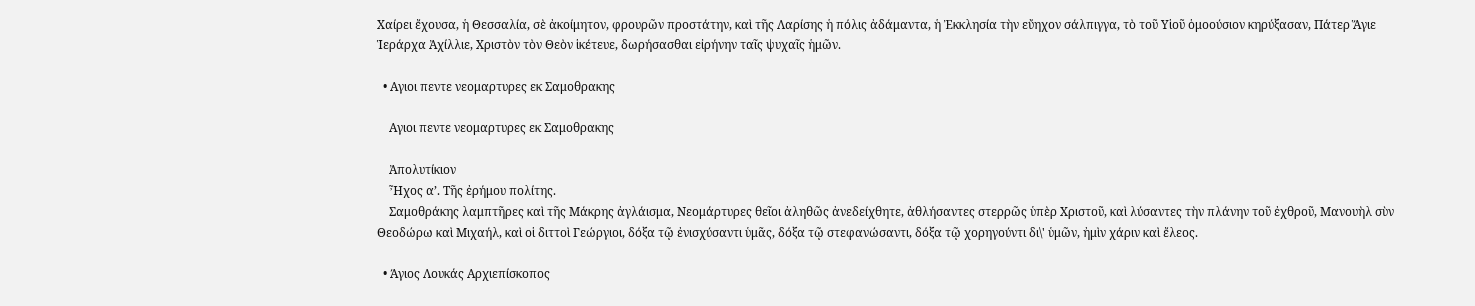Χαίρει ἔχουσα, ἡ Θεσσαλία, σὲ ἀκοίμητον, φρουρῶν προστάτην, καὶ τῆς Λαρίσης ἡ πόλις ἀδάμαντα, ἡ Ἐκκλησία τὴν εὔηχον σάλπιγγα, τὸ τοῦ Υἱοῦ ὁμοούσιον κηρύξασαν, Πάτερ Ἅγιε Ἱεράρχα Ἀχίλλιε, Χριστὸν τὸν Θεὸν ἱκέτευε, δωρήσασθαι εἰρήνην ταῖς ψυχαῖς ἡμῶν.

  • Αγιοι πεντε νεομαρτυρες εκ Σαμοθρακης

    Αγιοι πεντε νεομαρτυρες εκ Σαμοθρακης

    Ἀπολυτίκιον
    Ἦχος α’. Τῆς ἐρήμου πολίτης.
    Σαμοθράκης λαμπτῆρες καὶ τῆς Μάκρης ἀγλάισμα, Νεομάρτυρες θεῖοι ἀληθῶς ἀνεδείχθητε, ἀθλήσαντες στερρῶς ὑπὲρ Χριστοῦ, καὶ λύσαντες τὴν πλάνην τοῦ ἐχθροῦ, Μανουὴλ σὺν Θεοδώρω καὶ Μιχαήλ, καὶ οἱ διττοὶ Γεώργιοι, δόξα τῷ ἐνισχύσαντι ὑμᾶς, δόξα τῷ στεφανώσαντι, δόξα τῷ χορηγούντι δι\' ὑμῶν, ἠμὶν χάριν καὶ ἔλεος.

  • Άγιος Λουκάς Αρχιεπίσκοπος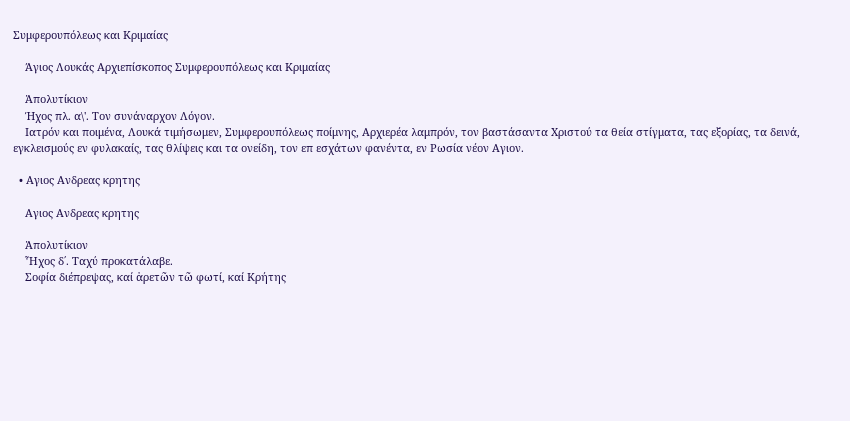Συμφερουπόλεως και Κριμαίας

    Άγιος Λουκάς Αρχιεπίσκοπος Συμφερουπόλεως και Κριμαίας

    Ἀπολυτίκιον
    Ήχος πλ. α\'. Τον συνάναρχον Λόγον.
    Ιατρόν και ποιμένα, Λουκά τιμήσωμεν, Συμφερουπόλεως ποίμνης, Αρχιερέα λαμπρόν, τον βαστάσαντα Χριστού τα θεία στίγματα, τας εξορίας, τα δεινά, εγκλεισμούς εν φυλακαίς, τας θλίψεις και τα ονείδη, τον επ εσχάτων φανέντα, εν Ρωσία νέον Αγιον.

  • Αγιος Ανδρεας κρητης

    Αγιος Ανδρεας κρητης

    Ἀπολυτίκιον
    Ἦχος δ΄. Ταχύ προκατάλαβε.
    Σοφία διέπρεψας, καί ἀρετῶν τῶ φωτί, καί Κρήτης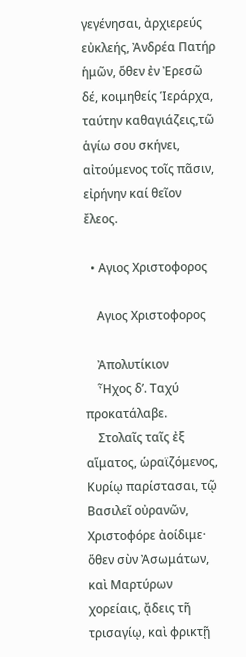γεγένησαι, ἀρχιερεύς εὐκλεής, Ἀνδρέα Πατήρ ἡμῶν, ὅθεν ἐν Ἐρεσῶ δέ, κοιμηθείς Ἱεράρχα, ταύτην καθαγιάζεις,τῶ ἁγίω σου σκήνει, αἰτούμενος τοῖς πᾶσιν, εἰρήνην καί θεῖον ἔλεος.

  • Αγιος Χριστοφορος

    Αγιος Χριστοφορος

    Ἀπολυτίκιον
    Ἦχος δ’. Ταχύ προκατάλαβε.
    Στολαῖς ταῖς ἐξ αἵματος, ὡραϊζόμενος, Κυρίῳ παρίστασαι, τῷ Βασιλεῖ οὐρανῶν, Χριστοφόρε ἀοίδιμε· ὅθεν σὺν Ἀσωμάτων, καὶ Μαρτύρων χορείαις, ᾄδεις τῆ τρισαγίῳ, καὶ φρικτῇ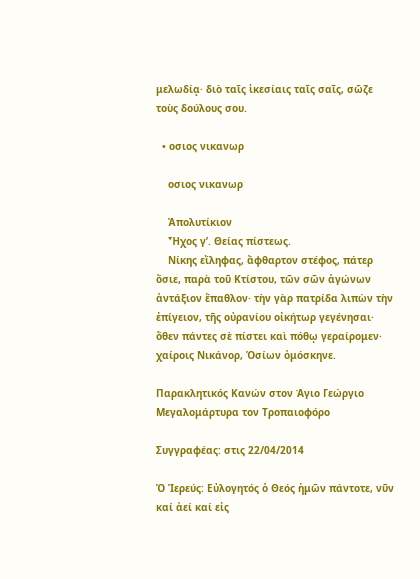μελωδίᾳ· διὸ ταῖς ἱκεσίαις ταῖς σαῖς, σῶζε τοὺς δούλους σου.

  • οσιος νικανωρ

    οσιος νικανωρ

    Ἀπολυτίκιον
    Ἦχος γ’. Θείας πίστεως.
    Νίκης εἴληφας, ἄφθαρτον στέφος, πάτερ ὅσιε, παρὰ τοῦ Κτίστου, τῶν σῶν ἀγώνων ἀντάξιον ἔπαθλον· τὴν γὰρ πατρίδα λιπὼν τὴν ἐπίγειον, τῆς οὐρανίου οἰκήτωρ γεγένησαι· ὅθεν πάντες σὲ πίστει καὶ πόθῳ γεραίρομεν· χαίροις Νικάνορ, Ὁσίων ὁμόσκηνε.

Παρακλητικός Κανών στον Άγιο Γεώργιο Μεγαλομάρτυρα τον Τροπαιοφόρο

Συγγραφέας: στις 22/04/2014

Ὁ Ἱερεύς: Εὐλογητός ὁ Θεός ἠμῶν πάντοτε, νῦν καί ἀεί καί εἰς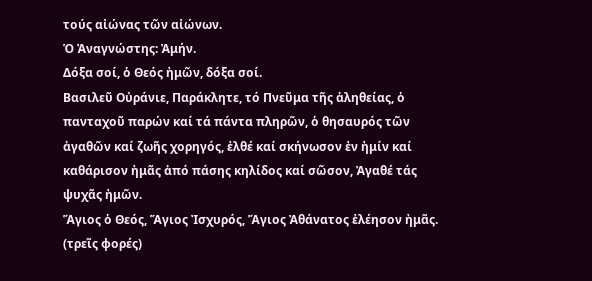τούς αἰώνας τῶν αἰώνων.
Ὁ Ἀναγνώστης: Ἀμήν.
Δόξα σοί, ὁ Θεός ἠμῶν, δόξα σοί.
Βασιλεῦ Οὐράνιε, Παράκλητε, τό Πνεῦμα τῆς ἀληθείας, ὁ πανταχοῦ παρών καί τά πάντα πληρῶν, ὁ θησαυρός τῶν ἀγαθῶν καί ζωῆς χορηγός, ἐλθέ καί σκήνωσον ἐν ἠμίν καί καθάρισον ἠμᾶς ἀπό πάσης κηλίδος καί σῶσον, Ἀγαθέ τάς ψυχᾶς ἠμῶν.
Ἅγιος ὁ Θεός, Ἅγιος Ἰσχυρός, Ἅγιος Ἀθάνατος ἐλέησον ἠμᾶς. (τρεῖς φορές)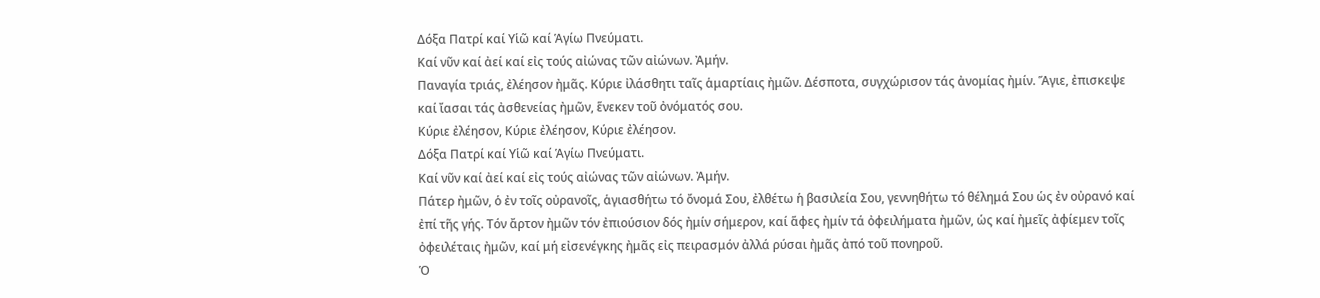Δόξα Πατρί καί Υἱῶ καί Ἁγίω Πνεύματι.
Καί νῦν καί ἀεί καί εἰς τούς αἰώνας τῶν αἰώνων. Ἀμήν.
Παναγία τριάς, ἐλέησον ἠμᾶς. Κύριε ἰλάσθητι ταῖς ἁμαρτίαις ἠμῶν. Δέσποτα, συγχώρισον τάς ἀνομίας ἠμίν. Ἅγιε, ἐπισκεψε καί ἴασαι τάς ἀσθενείας ἠμῶν, ἕνεκεν τοῦ ὀνόματός σου.
Κύριε ἐλέησον, Κύριε ἐλέησον, Κύριε ἐλέησον.
Δόξα Πατρί καί Υἱῶ καί Ἁγίω Πνεύματι.
Καί νῦν καί ἀεί καί εἰς τούς αἰώνας τῶν αἰώνων. Ἀμήν.
Πάτερ ἠμῶν, ὁ ἐν τοῖς οὐρανοῖς, ἁγιασθήτω τό ὄνομά Σου, ἐλθέτω ἡ βασιλεία Σου, γεννηθήτω τό θέλημά Σου ὡς ἐν οὐρανό καί ἐπί τῆς γής. Τόν ἄρτον ἠμῶν τόν ἐπιούσιον δός ἠμίν σήμερον, καί ἅφες ἠμίν τά ὀφειλήματα ἠμῶν, ὡς καί ἠμεῖς ἀφίεμεν τοῖς ὀφειλέταις ἠμῶν, καί μή εἰσενέγκης ἠμᾶς εἰς πειρασμόν ἀλλά ρύσαι ἠμᾶς ἀπό τοῦ πονηροῦ.
Ὁ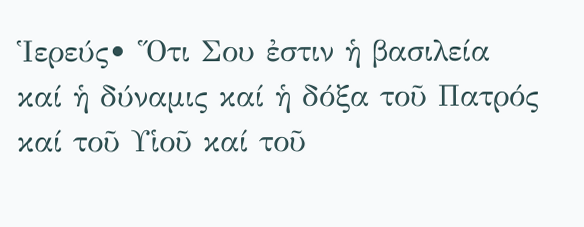Ἱερεύς• Ὅτι Σου ἐστιν ἡ βασιλεία καί ἡ δύναμις καί ἡ δόξα τοῦ Πατρός καί τοῦ Υἱοῦ καί τοῦ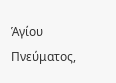Ἁγίου Πνεύματος,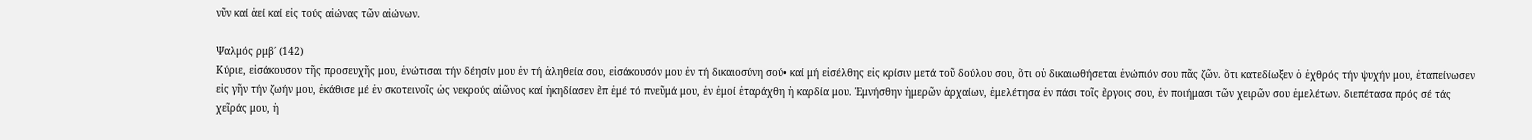νῦν καί ἀεί καί εἰς τούς αἰώνας τῶν αἰώνων.

Ψαλμός ρμβ΄ (142)
Κύριε, εἰσάκουσον τῆς προσευχῆς μου, ἐνώτισαι τήν δέησίν μου ἐν τή ἀληθεία σου, εἰσάκουσόν μου ἐν τή δικαιοσύνη σού• καί μή εἰσέλθης εἰς κρίσιν μετά τοῦ δούλου σου, ὅτι οὐ δικαιωθήσεται ἐνώπιόν σου πᾶς ζῶν. ὅτι κατεδίωξεν ὁ ἐχθρός τήν ψυχήν μου, ἐταπείνωσεν εἰς γῆν τήν ζωήν μου, ἐκάθισε μέ ἐν σκοτεινοῖς ὡς νεκρούς αἰῶνος καί ἠκηδίασεν ἔπ ἐμέ τό πνεῦμά μου, ἐν ἐμοί ἐταράχθη ἡ καρδία μου. Ἐμνήσθην ἡμερῶν ἀρχαίων, ἐμελέτησα ἐν πάσι τοῖς ἔργοις σου, ἐν ποιήμασι τῶν χειρῶν σου ἐμελέτων. διεπέτασα πρός σέ τάς χεῖράς μου, ἡ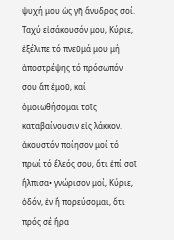ψυχή μου ὡς γῆ ἄνυδρος σοί. Ταχύ εἰσάκουσόν μου, Κύριε, ἐξέλιπε τό πνεῦμά μου μή ἀποστρέψης τό πρόσωπόν σου ἄπ ἐμοῦ, καί ὁμοιωθήσομαι τοῖς καταβαίνουσιν εἰς λάκκον. ἀκουστόν ποίησον μοί τό πρωί τό ἔλεός σου, ὅτι ἐπί σοῖ ἤλπισα• γνώρισον μοί, Κύριε, ὁδόν, ἐν ἤ πορεύσομαι, ὅτι πρός σέ ἤρα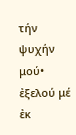τήν ψυχήν μού• ἐξελού μέ ἐκ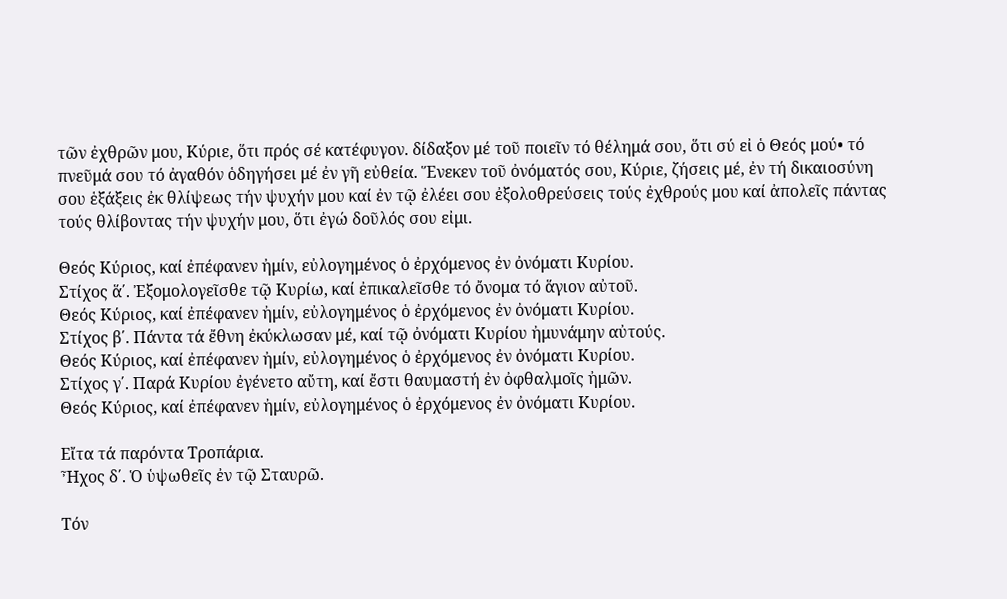τῶν ἐχθρῶν μου, Κύριε, ὅτι πρός σέ κατέφυγον. δίδαξον μέ τοῦ ποιεῖν τό θέλημά σου, ὅτι σύ εἰ ὁ Θεός μού• τό πνεῦμά σου τό ἀγαθόν ὁδηγήσει μέ ἐν γῆ εὐθεία. Ἕνεκεν τοῦ ὀνόματός σου, Κύριε, ζήσεις μέ, ἐν τή δικαιοσύνη σου ἑξάξεις ἐκ θλίψεως τήν ψυχήν μου καί ἐν τῷ ἐλέει σου ἐξολοθρεύσεις τούς ἐχθρούς μου καί ἀπολεῖς πάντας τούς θλίβοντας τήν ψυχήν μου, ὅτι ἐγώ δοῦλός σου εἰμι.

Θεός Κύριος, καί ἐπέφανεν ἠμίν, εὐλογημένος ὁ ἐρχόμενος ἐν ὀνόματι Κυρίου.
Στίχος ἅ΄. Ἐξομολογεῖσθε τῷ Κυρίω, καί ἐπικαλεῖσθε τό ὄνομα τό ἅγιον αὐτοῦ.
Θεός Κύριος, καί ἐπέφανεν ἠμίν, εὐλογημένος ὁ ἐρχόμενος ἐν ὀνόματι Κυρίου.
Στίχος β΄. Πάντα τά ἔθνη ἐκύκλωσαν μέ, καί τῷ ὀνόματι Κυρίου ἠμυνάμην αὐτούς.
Θεός Κύριος, καί ἐπέφανεν ἠμίν, εὐλογημένος ὁ ἐρχόμενος ἐν ὀνόματι Κυρίου.
Στίχος γ΄. Παρά Κυρίου ἐγένετο αὔτη, καί ἔστι θαυμαστή ἐν ὀφθαλμοῖς ἠμῶν.
Θεός Κύριος, καί ἐπέφανεν ἠμίν, εὐλογημένος ὁ ἐρχόμενος ἐν ὀνόματι Κυρίου.

Εἴτα τά παρόντα Τροπάρια.
Ἦχος δ΄. Ὁ ὑψωθεῖς ἐν τῷ Σταυρῶ.

Τόν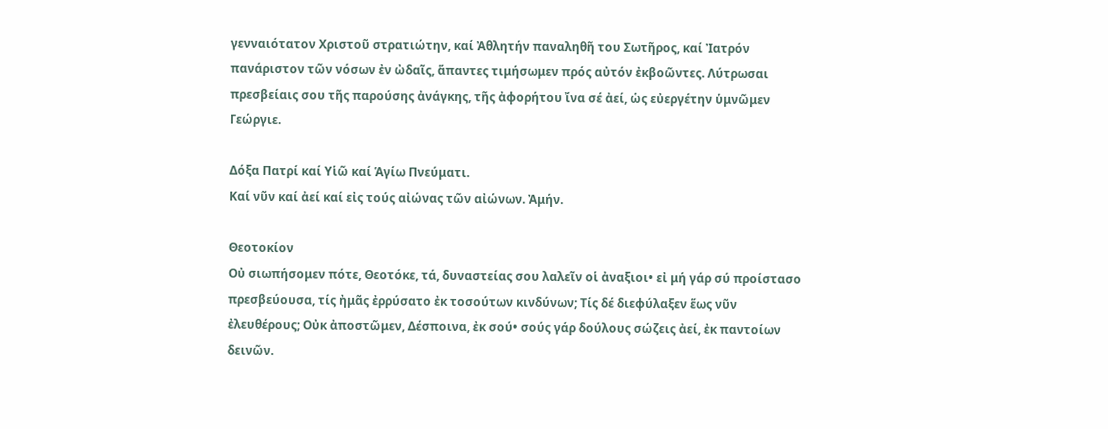γενναιότατον Χριστοῦ στρατιώτην, καί Ἀθλητήν παναληθῆ του Σωτῆρος, καί Ἰατρόν πανάριστον τῶν νόσων ἐν ὠδαῖς, ἅπαντες τιμήσωμεν πρός αὐτόν ἐκβοῶντες. Λύτρωσαι πρεσβείαις σου τῆς παρούσης ἀνάγκης, τῆς ἀφορήτου ἴνα σέ ἀεί, ὡς εὐεργέτην ὑμνῶμεν Γεώργιε.

Δόξα Πατρί καί Υἱῶ καί Ἁγίω Πνεύματι.
Καί νῦν καί ἀεί καί εἰς τούς αἰώνας τῶν αἰώνων. Ἀμήν.

Θεοτοκίον
Οὐ σιωπήσομεν πότε, Θεοτόκε, τά, δυναστείας σου λαλεῖν οἱ ἀναξιοι• εἰ μή γάρ σύ προίστασο πρεσβεύουσα, τίς ἠμᾶς ἐρρύσατο ἐκ τοσούτων κινδύνων; Τίς δέ διεφύλαξεν ἕως νῦν ἐλευθέρους; Οὐκ ἀποστῶμεν, Δέσποινα, ἐκ σού• σούς γάρ δούλους σώζεις ἀεί, ἐκ παντοίων δεινῶν.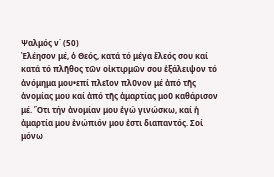Ψαλμός ν΄ (50)
Ἐλέησον μέ, ὁ Θεός, κατά τό μέγα ἔλεός σου καί κατά τό πλῆθος τῶν οἰκτιρμῶν σου ἑξάλειψον τό ἀνόμημα μου•επί πλεῖον πλῦνον μέ ἀπό τῆς ἀνομίας μου καί ἀπό τῆς ἁμαρτίας μοῦ καθάρισον μέ. Ὅτι τήν ἀνομίαν μου ἐγώ γινώσκω, καί ἡ ἁμαρτία μου ἐνώπιόν μου ἐστι διαπαντός. Σοί μόνω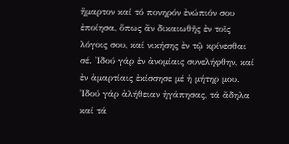ἥμαρτον καί τό πονηρόν ἐνώπιόν σου ἐποίησα, ὅπως ἄν δικαιωθῆς ἐν τοῖς λόγοις σου, καί νικήσης ἐν τῷ κρίνεσθαι σέ. Ἰδού γάρ ἐν ἀνομίαις συνελήφθην, καί ἐν ἁμαρτίαις ἐκίσσησε μέ ἡ μήτηρ μου. Ἰδού γάρ ἀλήθειαν ἠγάπησας, τά ἄδηλα καί τά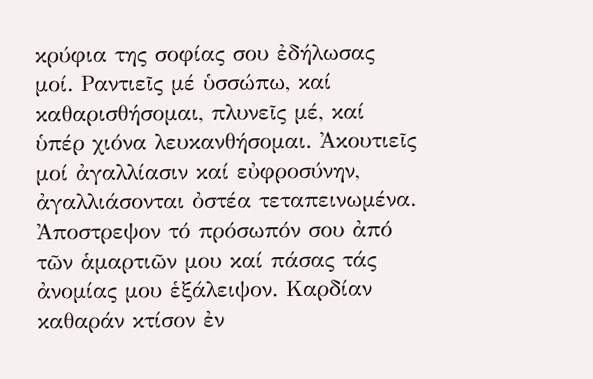κρύφια της σοφίας σου ἐδήλωσας μοί. Ραντιεῖς μέ ὑσσώπω, καί καθαρισθήσομαι, πλυνεῖς μέ, καί ὑπέρ χιόνα λευκανθήσομαι. Ἀκουτιεῖς μοί ἀγαλλίασιν καί εὐφροσύνην, ἀγαλλιάσονται ὀστέα τεταπεινωμένα. Ἀποστρεψον τό πρόσωπόν σου ἀπό τῶν ἁμαρτιῶν μου καί πάσας τάς ἀνομίας μου ἑξάλειψον. Καρδίαν καθαράν κτίσον ἐν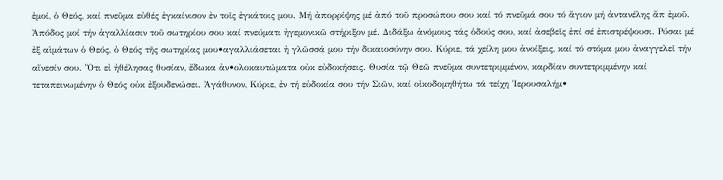ἐμοί, ὁ Θεός, καί πνεῦμα εὐθές ἐγκαίνισον ἐν τοῖς ἐγκάτοις μου. Μή ἀπορρίψης μέ ἀπό τοῦ προσώπου σου καί τό πνεῦμά σου τό ἅγιον μή ἀντανέλης ἄπ ἐμοῦ. Ἀπόδος μοί τήν ἀγαλλίασιν τοῦ σωτηρίου σου καί πνεύματι ἠγεμονικῶ στήριξον μέ. Διδάξω ἀνόμους τάς ὁδούς σου, καί ἀσεβεῖς ἐπί σέ ἐπιστρέψουσι. Ρύσαι μέ ἐξ αἱμάτων ὁ Θεός, ὁ Θεός τῆς σωτηρίας μου•αγαλλιάσεται ἡ γλῶσσά μου τήν δικαιοσύνην σου. Κύριε, τά χείλη μου ἀνοίξεις, καί τό στόμα μου ἀναγγελεῖ τήν αἴνεσίν σου. Ὅτι εἰ ἠθέλησας θυσίαν, ἔδωκα ἀν•ολοκαυτώματα οὐκ εὐδοκήσεις. Θυσία τῷ Θεῶ πνεῦμα συντετριμμένον, καρδίαν συντετριμμένην καί τεταπεινωμένην ὁ Θεός οὐκ ἐξουδενώσει. Ἀγάθυνον, Κύριε, ἐν τή εὐδοκία σου τήν Σιῶν, καί οἰκοδομηθήτω τά τείχη Ἱερουσαλήμ•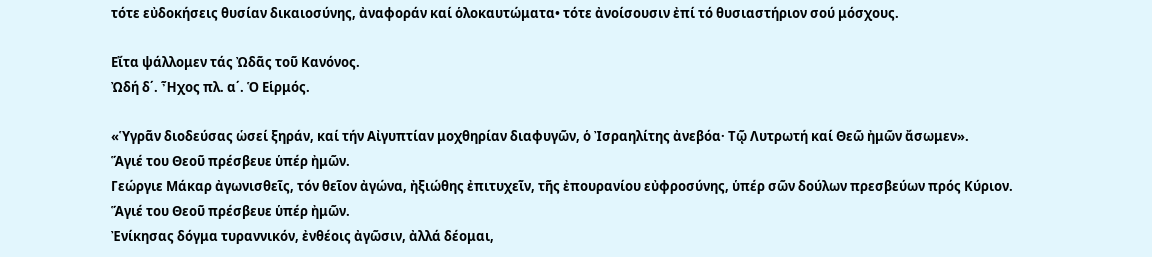τότε εὐδοκήσεις θυσίαν δικαιοσύνης, ἀναφοράν καί ὁλοκαυτώματα• τότε ἀνοίσουσιν ἐπί τό θυσιαστήριον σού μόσχους.

Εἴτα ψάλλομεν τάς Ὠδᾶς τοῦ Κανόνος.
Ὠδή δ΄. Ἦχος πλ. α΄. Ὁ Εἱρμός.

«Ὑγρᾶν διοδεύσας ὡσεί ξηράν, καί τήν Αἰγυπτίαν μοχθηρίαν διαφυγῶν, ὁ Ἰσραηλίτης ἀνεβόα· Τῷ Λυτρωτή καί Θεῶ ἠμῶν ἄσωμεν».
Ἅγιέ του Θεοῦ πρέσβευε ὑπέρ ἠμῶν.
Γεώργιε Μάκαρ ἀγωνισθεῖς, τόν θεῖον ἀγώνα, ἠξιώθης ἐπιτυχεῖν, τῆς ἐπουρανίου εὐφροσύνης, ὑπέρ σῶν δούλων πρεσβεύων πρός Κύριον.
Ἅγιέ του Θεοῦ πρέσβευε ὑπέρ ἠμῶν.
Ἐνίκησας δόγμα τυραννικόν, ἐνθέοις ἀγῶσιν, ἀλλά δέομαι,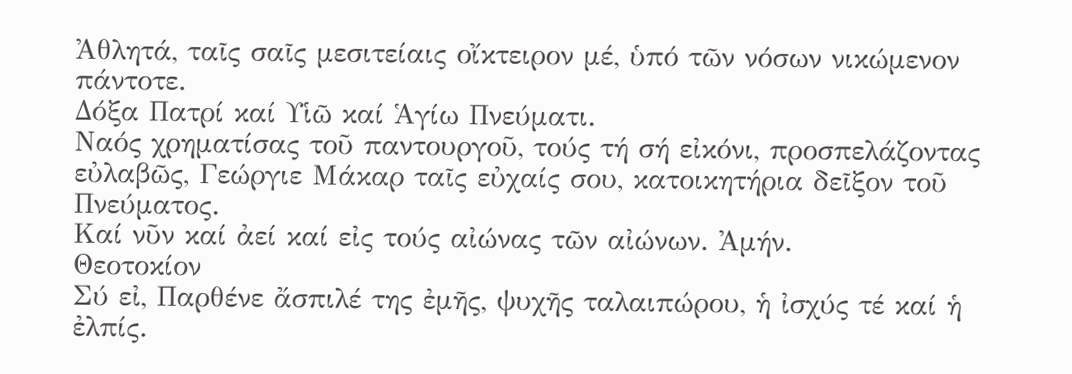Ἀθλητά, ταῖς σαῖς μεσιτείαις οἴκτειρον μέ, ὑπό τῶν νόσων νικώμενον πάντοτε.
Δόξα Πατρί καί Υἱῶ καί Ἁγίω Πνεύματι.
Ναός χρηματίσας τοῦ παντουργοῦ, τούς τή σή εἰκόνι, προσπελάζοντας εὐλαβῶς, Γεώργιε Μάκαρ ταῖς εὐχαίς σου, κατοικητήρια δεῖξον τοῦ Πνεύματος.
Καί νῦν καί ἀεί καί εἰς τούς αἰώνας τῶν αἰώνων. Ἀμήν.
Θεοτοκίον
Σύ εἰ, Παρθένε ἄσπιλέ της ἐμῆς, ψυχῆς ταλαιπώρου, ἡ ἰσχύς τέ καί ἡ ἐλπίς.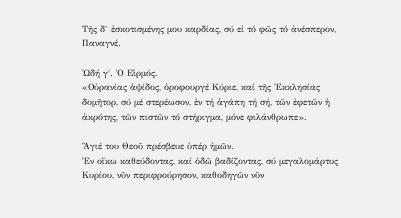Τῆς δ` ἐσκοτισμένης μου καρδίας, σύ εἰ τό φῶς τό ἀνέσπερον, Παναγνέ.

Ὠδή γ΄. Ὁ Εἱρμός.
«Οὐρανίας ἁψίδος, ὀροφουργέ Κύριε, καί τῆς Ἐκκλησίας δομῆτορ, σύ μέ στερέωσον, ἐν τή ἀγάπη τή σή, τῶν ἐφετῶν ἡ ἀκρότης, τῶν πιστῶν τό στήριγμα, μόνε φιλάνθρωπε».

Ἅγιέ του Θεοῦ πρέσβευε ὑπέρ ἠμῶν.
Ἐν οἴκω καθεύδοντας, καί ὀδῶ βαδίζοντας, σύ μεγαλομάρτυς Κυρίου, νῦν περιφρούρησον, καθοδηγῶν νῦν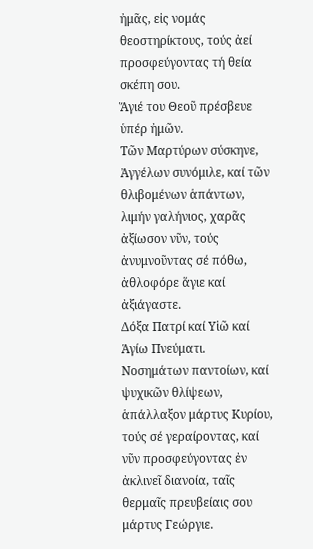ἠμᾶς, εἰς νομάς θεοστηρίκτους, τούς ἀεί προσφεύγοντας τή θεία σκέπη σου.
Ἅγιέ του Θεοῦ πρέσβευε ὑπέρ ἠμῶν.
Τῶν Μαρτύρων σύσκηνε, Ἀγγέλων συνόμιλε, καί τῶν θλιβομένων ἁπάντων, λιμήν γαλήνιος, χαρᾶς ἀξίωσον νῦν, τούς ἀνυμνοῦντας σέ πόθω, ἀθλοφόρε ἅγιε καί ἀξιάγαστε.
Δόξα Πατρί καί Υἱῶ καί Ἁγίω Πνεύματι.
Νοσημάτων παντοίων, καί ψυχικῶν θλίψεων, ἁπάλλαξον μάρτυς Κυρίου, τούς σέ γεραίροντας, καί νῦν προσφεύγοντας ἐν ἀκλινεῖ διανοία, ταῖς θερμαῖς πρευβείαις σου μάρτυς Γεώργιε.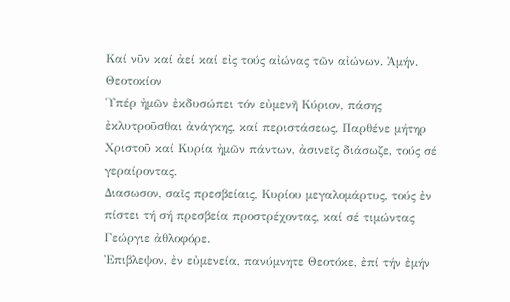Καί νῦν καί ἀεί καί εἰς τούς αἰώνας τῶν αἰώνων. Ἀμήν.
Θεοτοκίον
Ὑπέρ ἠμῶν ἐκδυσώπει τόν εὐμενῆ Κύριον, πάσης ἐκλυτροῦσθαι ἀνάγκης, καί περιστάσεως, Παρθένε μήτηρ Χριστοῦ καί Κυρία ἠμῶν πάντων, ἀσινεῖς διάσωζε, τούς σέ γεραίροντας.
Διασωσον, σαῖς πρεσβείαις, Κυρίου μεγαλομάρτυς, τούς ἐν πίστει τή σή πρεσβεία προστρέχοντας, καί σέ τιμώντας Γεώργιε ἀθλοφόρε.
Ἐπιβλεψον, ἐν εὐμενεία, πανύμνητε Θεοτόκε, ἐπί τήν ἐμήν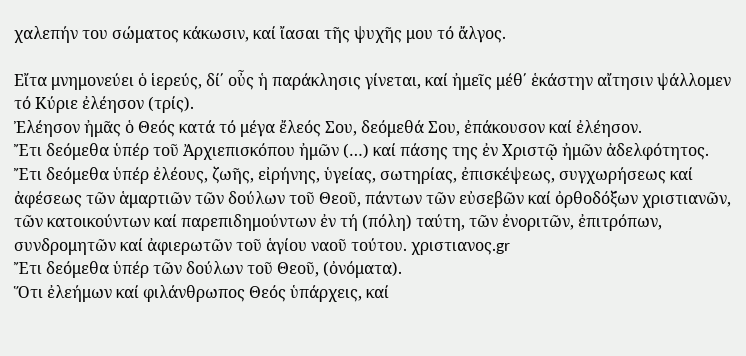χαλεπήν του σώματος κάκωσιν, καί ἴασαι τῆς ψυχῆς μου τό ἄλγος.

Εἴτα μνημονεύει ὁ ἱερεύς, δί΄ οὖς ἡ παράκλησις γίνεται, καί ἠμεῖς μέθ΄ ἑκάστην αἴτησιν ψάλλομεν τό Κύριε ἐλέησον (τρίς).
Ἐλέησον ἠμᾶς ὁ Θεός κατά τό μέγα ἔλεός Σου, δεόμεθά Σου, ἐπάκουσον καί ἐλέησον.
Ἔτι δεόμεθα ὑπέρ τοῦ Ἀρχιεπισκόπου ἠμῶν (…) καί πάσης της ἐν Χριστῷ ἠμῶν ἀδελφότητος.
Ἔτι δεόμεθα ὑπέρ ἐλέους, ζωῆς, εἰρήνης, ὑγείας, σωτηρίας, ἐπισκέψεως, συγχωρήσεως καί ἀφέσεως τῶν ἁμαρτιῶν τῶν δούλων τοῦ Θεοῦ, πάντων τῶν εὐσεβῶν καί ὀρθοδόξων χριστιανῶν, τῶν κατοικούντων καί παρεπιδημούντων ἐν τή (πόλη) ταύτη, τῶν ἐνοριτῶν, ἐπιτρόπων, συνδρομητῶν καί ἀφιερωτῶν τοῦ ἁγίου ναοῦ τούτου. χριστιανος.gr
Ἔτι δεόμεθα ὑπέρ τῶν δούλων τοῦ Θεοῦ, (ὀνόματα).
Ὅτι ἐλεήμων καί φιλάνθρωπος Θεός ὑπάρχεις, καί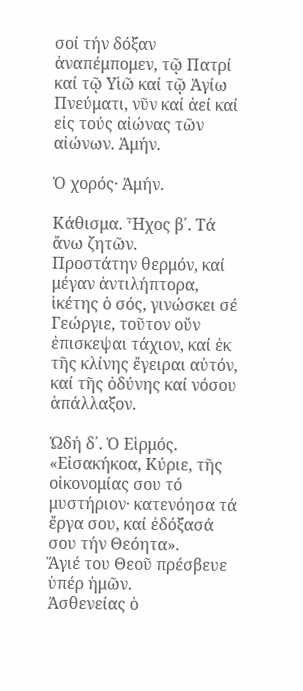σοί τήν δόξαν ἀναπέμπομεν, τῷ Πατρί καί τῷ Υἱῶ καί τῷ Ἁγίω Πνεύματι, νῦν καί ἀεί καί εἰς τούς αἰώνας τῶν αἰώνων. Ἀμήν.

Ὁ χορός· Ἀμήν.

Κάθισμα. Ἦχος β΄. Τά ἄνω ζητῶν.
Προστάτην θερμόν, καί μέγαν ἀντιλήπτορα, ἱκέτης ὁ σός, γινώσκει σέ Γεώργιε, τοῦτον οὔν ἐπισκεψαι τάχιον, καί ἐκ τῆς κλίνης ἔγειραι αὐτόν, καί τῆς ὀδύνης καί νόσου ἁπάλλαξον.

Ὠδή δ΄. Ὁ Εἱρμός.
«Εἰσακήκοα, Κύριε, τῆς οἰκονομίας σου τό μυστήριον· κατενόησα τά ἔργα σου, καί ἐδόξασά σου τήν Θεόητα».
Ἅγιέ του Θεοῦ πρέσβευε ὑπέρ ἠμῶν.
Ἀσθενείας ὁ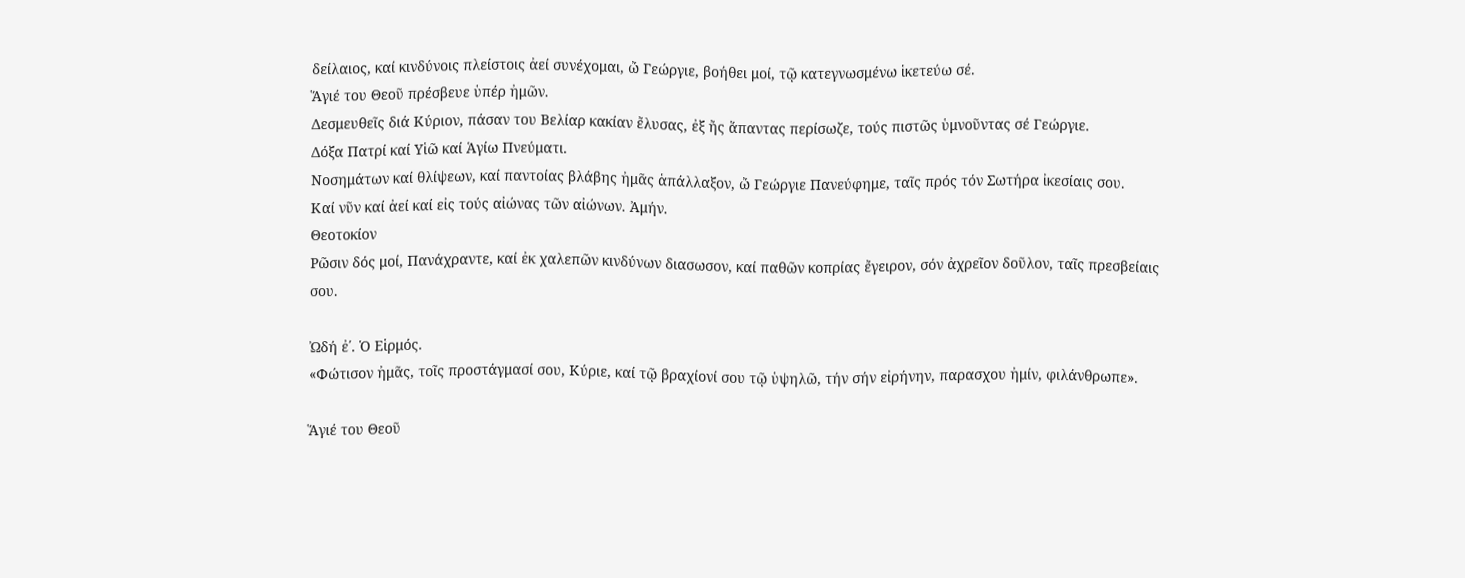δείλαιος, καί κινδύνοις πλείστοις ἀεί συνέχομαι, ὤ Γεώργιε, βοήθει μοί, τῷ κατεγνωσμένω ἱκετεύω σέ.
Ἅγιέ του Θεοῦ πρέσβευε ὑπέρ ἠμῶν.
Δεσμευθεῖς διά Κύριον, πάσαν του Βελίαρ κακίαν ἔλυσας, ἐξ ἤς ἅπαντας περίσωζε, τούς πιστῶς ὑμνοῦντας σέ Γεώργιε.
Δόξα Πατρί καί Υἱῶ καί Ἁγίω Πνεύματι.
Νοσημάτων καί θλίψεων, καί παντοίας βλάβης ἠμᾶς ἁπάλλαξον, ὤ Γεώργιε Πανεύφημε, ταῖς πρός τόν Σωτήρα ἰκεσίαις σου.
Καί νῦν καί ἀεί καί εἰς τούς αἰώνας τῶν αἰώνων. Ἀμήν.
Θεοτοκίον
Ρῶσιν δός μοί, Πανάχραντε, καί ἐκ χαλεπῶν κινδύνων διασωσον, καί παθῶν κοπρίας ἔγειρον, σόν ἀχρεῖον δοῦλον, ταῖς πρεσβείαις σου.

Ὠδή ἐ΄. Ὁ Εἱρμός.
«Φώτισον ἠμᾶς, τοῖς προστάγμασί σου, Κύριε, καί τῷ βραχίονί σου τῷ ὑψηλῶ, τήν σήν εἰρήνην, παρασχου ἠμίν, φιλάνθρωπε».

Ἅγιέ του Θεοῦ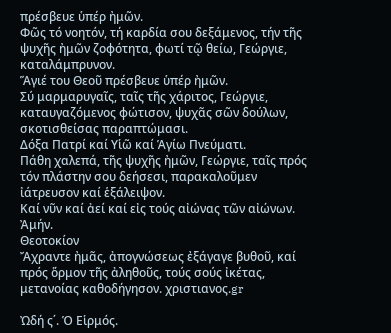πρέσβευε ὑπέρ ἠμῶν.
Φῶς τό νοητόν, τή καρδία σου δεξάμενος, τήν τῆς ψυχῆς ἠμῶν ζοφότητα, φωτί τῷ θείω, Γεώργιε, καταλάμπρυνον.
Ἅγιέ του Θεοῦ πρέσβευε ὑπέρ ἠμῶν.
Σύ μαρμαρυγαῖς, ταῖς τῆς χάριτος, Γεώργιε, καταυγαζόμενος φώτισον, ψυχᾶς σῶν δούλων, σκοτισθείσας παραπτώμασι.
Δόξα Πατρί καί Υἱῶ καί Ἁγίω Πνεύματι.
Πάθη χαλεπά, τῆς ψυχῆς ἠμῶν, Γεώργιε, ταῖς πρός τόν πλάστην σου δεήσεσι, παρακαλοῦμεν ἰάτρευσον καί ἑξάλειψον.
Καί νῦν καί ἀεί καί εἰς τούς αἰώνας τῶν αἰώνων. Ἀμήν.
Θεοτοκίον
Ἄχραντε ἠμᾶς, ἀπογνώσεως ἐξάγαγε βυθοῦ, καί πρός ὅρμον τῆς ἀληθοῦς, τούς σούς ἰκέτας, μετανοίας καθοδήγησον. χριστιανος.gr

Ὠδή ς΄. Ὁ Εἱρμός.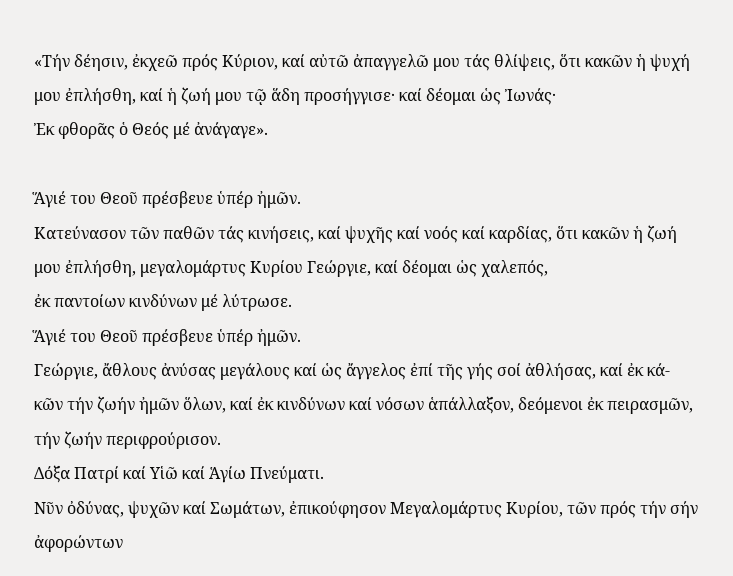«Τήν δέησιν, ἐκχεῶ πρός Κύριον, καί αὐτῶ ἀπαγγελῶ μου τάς θλίψεις, ὅτι κακῶν ἡ ψυχή μου ἐπλήσθη, καί ἡ ζωή μου τῷ ἅδη προσήγγισε· καί δέομαι ὡς Ἰωνάς·
Ἐκ φθορᾶς ὁ Θεός μέ ἀνάγαγε».

Ἅγιέ του Θεοῦ πρέσβευε ὑπέρ ἠμῶν.
Κατεύνασον τῶν παθῶν τάς κινήσεις, καί ψυχῆς καί νοός καί καρδίας, ὅτι κακῶν ἡ ζωή μου ἐπλήσθη, μεγαλομάρτυς Κυρίου Γεώργιε, καί δέομαι ὡς χαλεπός,
ἐκ παντοίων κινδύνων μέ λύτρωσε.
Ἅγιέ του Θεοῦ πρέσβευε ὑπέρ ἠμῶν.
Γεώργιε, ἄθλους ἀνύσας μεγάλους καί ὡς ἄγγελος ἐπί τῆς γής σοί ἀθλήσας, καί ἐκ κά-
κῶν τήν ζωήν ἠμῶν ὅλων, καί ἐκ κινδύνων καί νόσων ἁπάλλαξον, δεόμενοι ἐκ πειρασμῶν, τήν ζωήν περιφρούρισον.
Δόξα Πατρί καί Υἱῶ καί Ἁγίω Πνεύματι.
Νῦν ὀδύνας, ψυχῶν καί Σωμάτων, ἐπικούφησον Μεγαλομάρτυς Κυρίου, τῶν πρός τήν σήν ἀφορώντων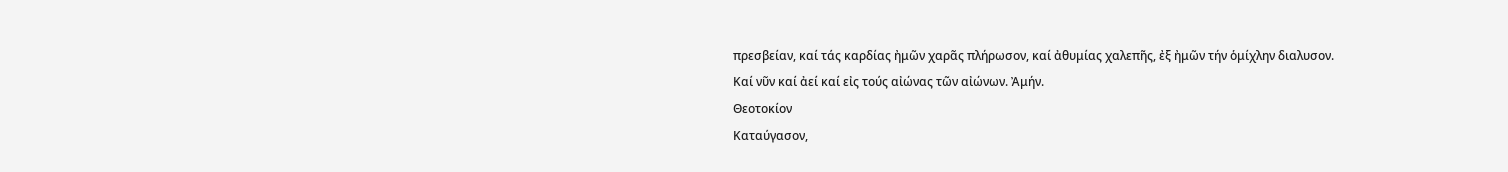πρεσβείαν, καί τάς καρδίας ἠμῶν χαρᾶς πλήρωσον, καί ἀθυμίας χαλεπῆς, ἐξ ἠμῶν τήν ὁμίχλην διαλυσον.
Καί νῦν καί ἀεί καί εἰς τούς αἰώνας τῶν αἰώνων. Ἀμήν.
Θεοτοκίον
Καταύγασον,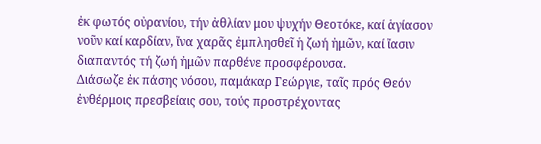ἐκ φωτός οὐρανίου, τήν ἀθλίαν μου ψυχήν Θεοτόκε, καί ἁγίασον νοῦν καί καρδίαν, ἴνα χαρᾶς ἐμπλησθεῖ ἡ ζωή ἠμῶν, καί ἴασιν διαπαντός τή ζωή ἠμῶν παρθένε προσφέρουσα.
Διάσωζε ἐκ πάσης νόσου, παμάκαρ Γεώργιε, ταῖς πρός Θεόν ἐνθέρμοις πρεσβείαις σου, τούς προστρέχοντας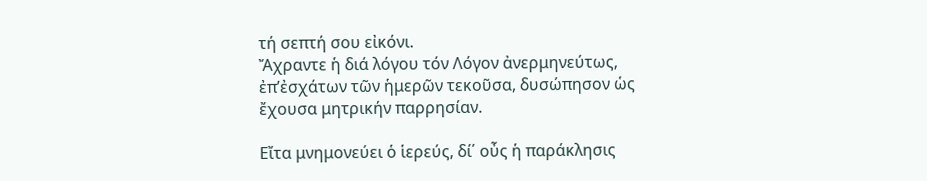τή σεπτή σου εἰκόνι.
Ἄχραντε ἡ διά λόγου τόν Λόγον ἀνερμηνεύτως, ἐπ’ἐσχάτων τῶν ἡμερῶν τεκοῦσα, δυσώπησον ὡς ἔχουσα μητρικήν παρρησίαν.

Εἴτα μνημονεύει ὁ ἱερεύς, δί΄ οὖς ἡ παράκλησις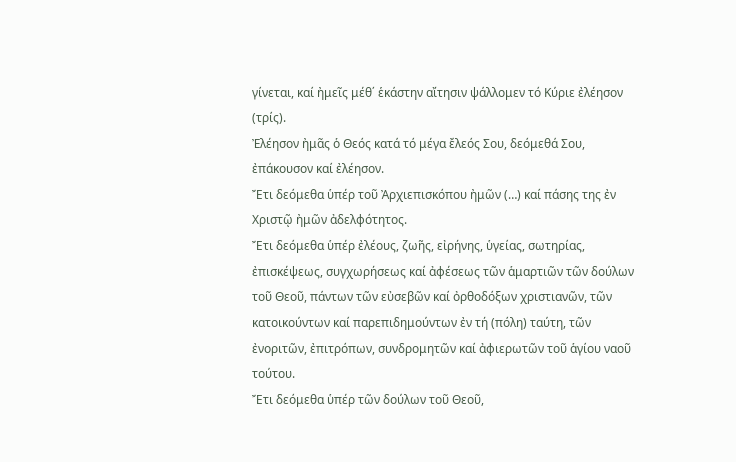γίνεται, καί ἠμεῖς μέθ΄ ἑκάστην αἴτησιν ψάλλομεν τό Κύριε ἐλέησον (τρίς).
Ἐλέησον ἠμᾶς ὁ Θεός κατά τό μέγα ἔλεός Σου, δεόμεθά Σου, ἐπάκουσον καί ἐλέησον.
Ἔτι δεόμεθα ὑπέρ τοῦ Ἀρχιεπισκόπου ἠμῶν (…) καί πάσης της ἐν Χριστῷ ἠμῶν ἀδελφότητος.
Ἔτι δεόμεθα ὑπέρ ἐλέους, ζωῆς, εἰρήνης, ὑγείας, σωτηρίας, ἐπισκέψεως, συγχωρήσεως καί ἀφέσεως τῶν ἁμαρτιῶν τῶν δούλων τοῦ Θεοῦ, πάντων τῶν εὐσεβῶν καί ὀρθοδόξων χριστιανῶν, τῶν κατοικούντων καί παρεπιδημούντων ἐν τή (πόλη) ταύτη, τῶν ἐνοριτῶν, ἐπιτρόπων, συνδρομητῶν καί ἀφιερωτῶν τοῦ ἁγίου ναοῦ τούτου.
Ἔτι δεόμεθα ὑπέρ τῶν δούλων τοῦ Θεοῦ,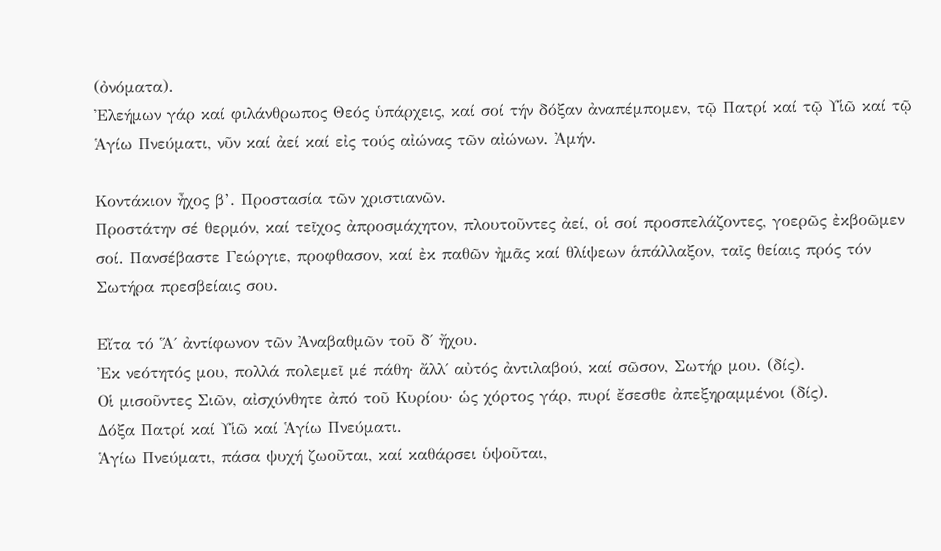(ὀνόματα).
Ἐλεήμων γάρ καί φιλάνθρωπος Θεός ὑπάρχεις, καί σοί τήν δόξαν ἀναπέμπομεν, τῷ Πατρί καί τῷ Υἱῶ καί τῷ Ἁγίω Πνεύματι, νῦν καί ἀεί καί εἰς τούς αἰώνας τῶν αἰώνων. Ἀμήν.

Κοντάκιον ἦχος β’. Προστασία τῶν χριστιανῶν.
Προστάτην σέ θερμόν, καί τεῖχος ἀπροσμάχητον, πλουτοῦντες ἀεί, οἱ σοί προσπελάζοντες, γοερῶς ἐκβοῶμεν σοί. Πανσέβαστε Γεώργιε, προφθασον, καί ἐκ παθῶν ἠμᾶς καί θλίψεων ἁπάλλαξον, ταῖς θείαις πρός τόν Σωτήρα πρεσβείαις σου.

Εἴτα τό Ἅ΄ ἀντίφωνον τῶν Ἀναβαθμῶν τοῦ δ΄ ἤχου.
Ἐκ νεότητός μου, πολλά πολεμεῖ μέ πάθη· ἄλλ΄ αὐτός ἀντιλαβού, καί σῶσον, Σωτήρ μου. (δίς).
Οἱ μισοῦντες Σιῶν, αἰσχύνθητε ἀπό τοῦ Κυρίου· ὡς χόρτος γάρ, πυρί ἔσεσθε ἀπεξηραμμένοι (δίς).
Δόξα Πατρί καί Υἱῶ καί Ἁγίω Πνεύματι.
Ἁγίω Πνεύματι, πάσα ψυχή ζωοῦται, καί καθάρσει ὑψοῦται,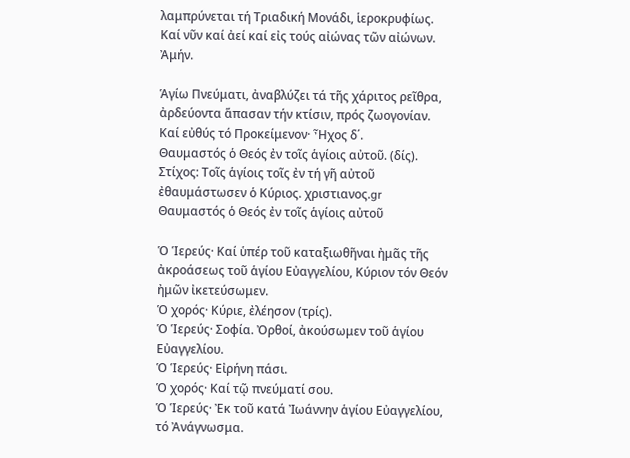λαμπρύνεται τή Τριαδική Μονάδι, ἱεροκρυφίως.
Καί νῦν καί ἀεί καί εἰς τούς αἰώνας τῶν αἰώνων. Ἀμήν.

Ἁγίω Πνεύματι, ἀναβλύζει τά τῆς χάριτος ρεῖθρα, ἀρδεύοντα ἅπασαν τήν κτίσιν, πρός ζωογονίαν.
Καί εὐθύς τό Προκείμενον· Ἦχος δ΄.
Θαυμαστός ὁ Θεός ἐν τοῖς ἁγίοις αὐτοῦ. (δίς).
Στίχος: Τοῖς ἁγίοις τοῖς ἐν τή γῆ αὐτοῦ ἐθαυμάστωσεν ὁ Κύριος. χριστιανος.gr
Θαυμαστός ὁ Θεός ἐν τοῖς ἁγίοις αὐτοῦ

Ὁ Ἱερεύς· Καί ὑπέρ τοῦ καταξιωθῆναι ἠμᾶς τῆς ἀκροάσεως τοῦ ἁγίου Εὐαγγελίου, Κύριον τόν Θεόν ἠμῶν ἰκετεύσωμεν.
Ὁ χορός· Κύριε, ἐλέησον (τρίς).
Ὁ Ἱερεύς· Σοφία. Ὀρθοί, ἀκούσωμεν τοῦ ἁγίου Εὐαγγελίου.
Ὁ Ἱερεύς· Εἰρήνη πάσι.
Ὁ χορός· Καί τῷ πνεύματί σου.
Ὁ Ἱερεύς· Ἐκ τοῦ κατά Ἰωάννην ἁγίου Εὐαγγελίου, τό Ἀνάγνωσμα.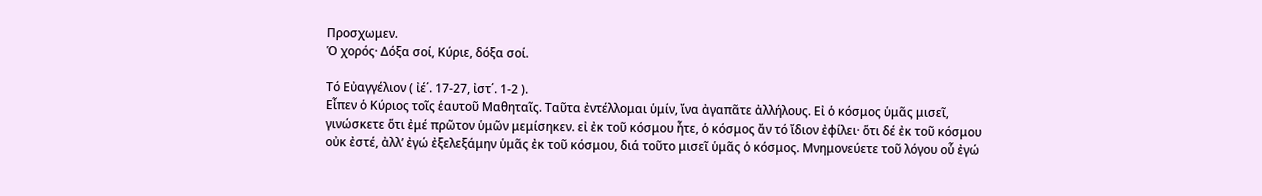Προσχωμεν.
Ὁ χορός· Δόξα σοί, Κύριε, δόξα σοί.

Τό Εὐαγγέλιον ( ἰέ΄. 17-27, ἰστ΄. 1-2 ).
Εἶπεν ὁ Κύριος τοῖς ἑαυτοῦ Μαθηταῖς. Ταῦτα ἐντέλλομαι ὑμίν, ἴνα ἀγαπᾶτε ἀλλήλους. Εἰ ὁ κόσμος ὑμᾶς μισεῖ, γινώσκετε ὅτι ἐμέ πρῶτον ὑμῶν μεμίσηκεν. εἰ ἐκ τοῦ κόσμου ἦτε, ὁ κόσμος ἄν τό ἴδιον ἐφίλει· ὅτι δέ ἐκ τοῦ κόσμου οὐκ ἐστέ, ἀλλ’ ἐγώ ἐξελεξάμην ὑμᾶς ἐκ τοῦ κόσμου, διά τοῦτο μισεῖ ὑμᾶς ὁ κόσμος. Μνημονεύετε τοῦ λόγου οὗ ἐγώ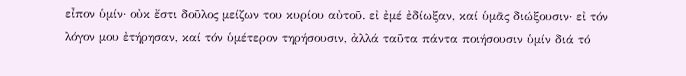εἶπον ὑμίν· οὐκ ἔστι δοῦλος μείζων του κυρίου αὐτοῦ. εἰ ἐμέ ἐδίωξαν, καί ὑμᾶς διώξουσιν· εἰ τόν λόγον μου ἐτήρησαν, καί τόν ὑμέτερον τηρήσουσιν, ἀλλά ταῦτα πάντα ποιήσουσιν ὑμίν διά τό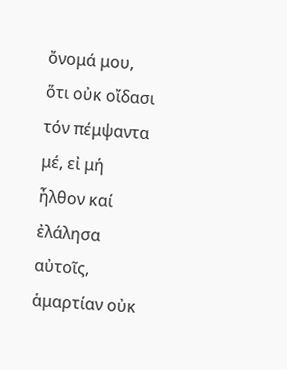ὄνομά μου, ὅτι οὐκ οἴδασι τόν πέμψαντα μέ, εἰ μή ἦλθον καί ἐλάλησα αὐτοῖς, ἁμαρτίαν οὐκ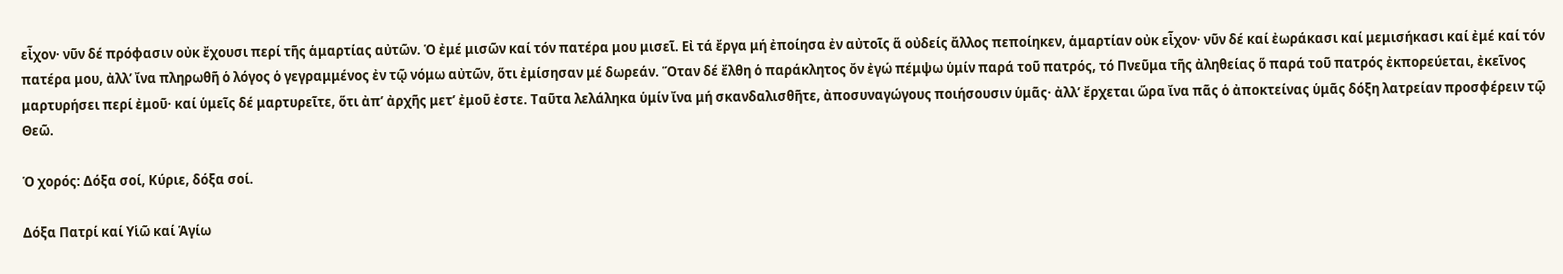εἶχον· νῦν δέ πρόφασιν οὐκ ἔχουσι περί τῆς ἁμαρτίας αὐτῶν. Ὁ ἐμέ μισῶν καί τόν πατέρα μου μισεῖ. Εἰ τά ἔργα μή ἐποίησα ἐν αὐτοῖς ἅ οὐδείς ἄλλος πεποίηκεν, ἁμαρτίαν οὐκ εἶχον· νῦν δέ καί ἐωράκασι καί μεμισήκασι καί ἐμέ καί τόν πατέρα μου, ἀλλ’ ἴνα πληρωθῆ ὁ λόγος ὁ γεγραμμένος ἐν τῷ νόμω αὐτῶν, ὅτι ἐμίσησαν μέ δωρεάν. Ὅταν δέ ἔλθη ὁ παράκλητος ὄν ἐγώ πέμψω ὑμίν παρά τοῦ πατρός, τό Πνεῦμα τῆς ἀληθείας ὅ παρά τοῦ πατρός ἐκπορεύεται, ἐκεῖνος μαρτυρήσει περί ἐμοῦ· καί ὑμεῖς δέ μαρτυρεῖτε, ὅτι ἀπ’ ἀρχῆς μετ’ ἐμοῦ ἐστε. Ταῦτα λελάληκα ὑμίν ἴνα μή σκανδαλισθῆτε, ἀποσυναγώγους ποιήσουσιν ὑμᾶς· ἀλλ’ ἔρχεται ὥρα ἴνα πᾶς ὁ ἀποκτείνας ὑμᾶς δόξη λατρείαν προσφέρειν τῷ Θεῶ.

Ὁ χορός: Δόξα σοί, Κύριε, δόξα σοί.

Δόξα Πατρί καί Υἱῶ καί Ἁγίω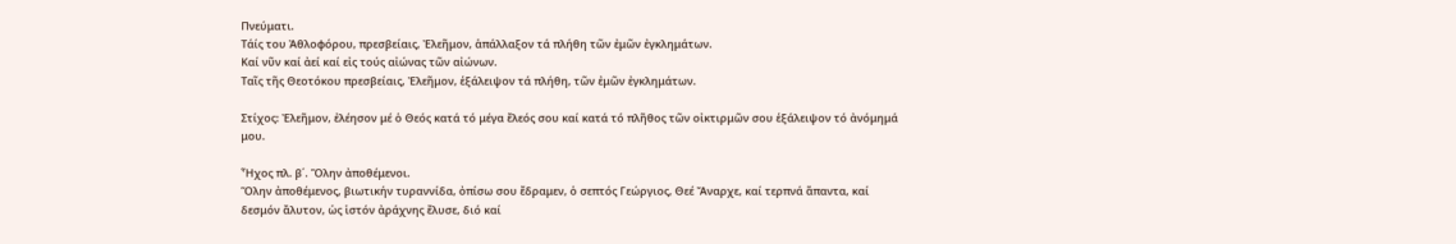Πνεύματι.
Τάίς του Ἀθλοφόρου, πρεσβείαις, Ἐλεῆμον, ἁπάλλαξον τά πλήθη τῶν ἐμῶν ἐγκλημάτων.
Καί νῦν καί ἀεί καί εἰς τούς αἰώνας τῶν αἰώνων.
Ταῖς τῆς Θεοτόκου πρεσβείαις, Ἐλεῆμον, ἑξάλειψον τά πλήθη, τῶν ἐμῶν ἐγκλημάτων.

Στίχος: Ἐλεῆμον, ἐλέησον μέ ὁ Θεός κατά τό μέγα ἔλεός σου καί κατά τό πλῆθος τῶν οἰκτιρμῶν σου ἑξάλειψον τό ἀνόμημά μου.

Ἦχος πλ. β΄. Ὅλην ἀποθέμενοι.
Ὅλην ἀποθέμενος, βιωτικήν τυραννίδα, ὀπίσω σου ἔδραμεν, ὁ σεπτός Γεώργιος, Θεέ Ἄναρχε, καί τερπνά ἅπαντα, καί δεσμόν ἄλυτον, ὡς ἱστόν ἀράχνης ἔλυσε, διό καί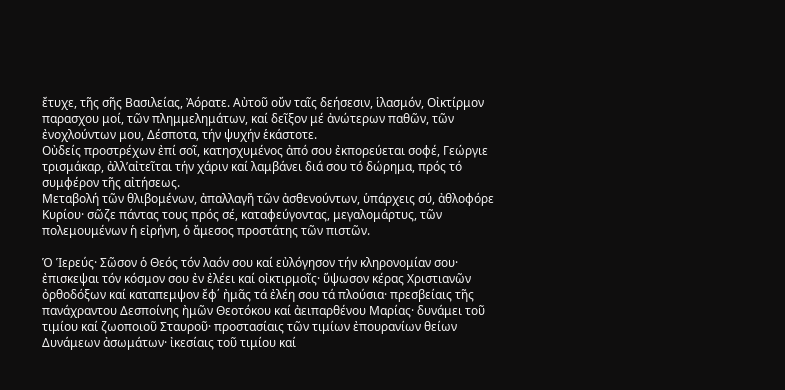ἔτυχε, τῆς σῆς Βασιλείας, Ἀόρατε. Αὐτοῦ οὔν ταῖς δεήσεσιν, ἱλασμόν, Οἰκτίρμον παρασχου μοί, τῶν πλημμελημάτων, καί δεῖξον μέ ἀνώτερων παθῶν, τῶν ἐνοχλούντων μου, Δέσποτα, τήν ψυχήν ἑκάστοτε.
Οὐδείς προστρέχων ἐπί σοῖ, κατησχυμένος ἀπό σου ἐκπορεύεται σοφέ, Γεώργιε τρισμάκαρ, ἀλλ’αἰτεῖται τήν χάριν καί λαμβάνει διά σου τό δώρημα, πρός τό συμφέρον τῆς αἰτήσεως.
Μεταβολή τῶν θλιβομένων, ἀπαλλαγῆ τῶν ἀσθενούντων, ὑπάρχεις σύ, ἀθλοφόρε Κυρίου· σῶζε πάντας τους πρός σέ, καταφεύγοντας, μεγαλομάρτυς, τῶν πολεμουμένων ἡ εἰρήνη, ὁ ἄμεσος προστάτης τῶν πιστῶν.

Ὁ Ἱερεύς· Σῶσον ὁ Θεός τόν λαόν σου καί εὐλόγησον τήν κληρονομίαν σου· ἐπισκεψαι τόν κόσμον σου ἐν ἐλέει καί οἰκτιρμοῖς· ὕψωσον κέρας Χριστιανῶν ὀρθοδόξων καί καταπεμψον ἔφ΄ ἠμᾶς τά ἐλέη σου τά πλούσια· πρεσβείαις τῆς πανάχραντου Δεσποίνης ἠμῶν Θεοτόκου καί ἀειπαρθένου Μαρίας· δυνάμει τοῦ τιμίου καί ζωοποιοῦ Σταυροῦ· προστασίαις τῶν τιμίων ἐπουρανίων θείων Δυνάμεων ἀσωμάτων· ἰκεσίαις τοῦ τιμίου καί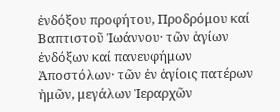ἐνδόξου προφήτου, Προδρόμου καί Βαπτιστοῦ Ἰωάννου· τῶν ἁγίων ἐνδόξων καί πανευφήμων Ἀποστόλων· τῶν ἐν ἁγίοις πατέρων ἠμῶν, μεγάλων Ἱεραρχῶν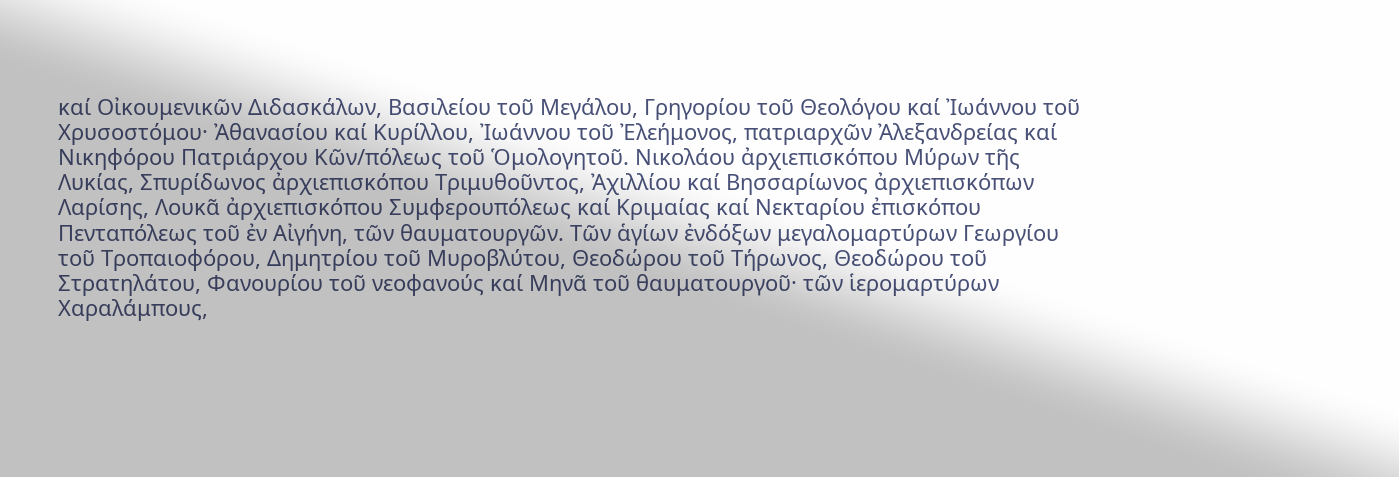καί Οἰκουμενικῶν Διδασκάλων, Βασιλείου τοῦ Μεγάλου, Γρηγορίου τοῦ Θεολόγου καί Ἰωάννου τοῦ Χρυσοστόμου· Ἀθανασίου καί Κυρίλλου, Ἰωάννου τοῦ Ἐλεήμονος, πατριαρχῶν Ἀλεξανδρείας καί Νικηφόρου Πατριάρχου Κῶν/πόλεως τοῦ Ὁμολογητοῦ. Νικολάου ἀρχιεπισκόπου Μύρων τῆς Λυκίας, Σπυρίδωνος ἀρχιεπισκόπου Τριμυθοῦντος, Ἀχιλλίου καί Βησσαρίωνος ἀρχιεπισκόπων Λαρίσης, Λουκᾶ ἀρχιεπισκόπου Συμφερουπόλεως καί Κριμαίας καί Νεκταρίου ἐπισκόπου Πενταπόλεως τοῦ ἐν Αἰγήνη, τῶν θαυματουργῶν. Τῶν ἁγίων ἐνδόξων μεγαλομαρτύρων Γεωργίου τοῦ Τροπαιοφόρου, Δημητρίου τοῦ Μυροβλύτου, Θεοδώρου τοῦ Τήρωνος, Θεοδώρου τοῦ Στρατηλάτου, Φανουρίου τοῦ νεοφανούς καί Μηνᾶ τοῦ θαυματουργοῦ· τῶν ἱερομαρτύρων Χαραλάμπους,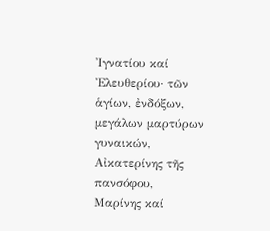Ἰγνατίου καί Ἐλευθερίου· τῶν ἁγίων, ἐνδόξων, μεγάλων μαρτύρων γυναικών, Αἰκατερίνης τῆς πανσόφου, Μαρίνης καί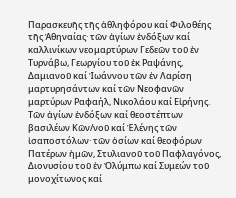Παρασκευῆς τῆς ἀθληφόρου καί Φιλοθέης τῆς Ἀθηναίας· τῶν ἁγίων ἐνδόξων καί καλλινίκων νεομαρτύρων Γεδεῶν τοῦ ἐν Τυρνάβω, Γεωργίου τοῦ ἐκ Ραψάνης, Δαμιανοῦ καί Ἰωάννου τῶν ἐν Λαρίση μαρτυρησάντων καί τῶν Νεοφανῶν μαρτύρων Ραφαήλ, Νικολάου καί Εἰρήνης. Τῶν ἁγίων ἐνδόξων καί θεοστέπτων βασιλέων Κῶν/νοῦ καί Ἑλένης τῶν ἰσαποστόλων· τῶν ὁσίων καί θεοφόρων Πατέρων ἠμῶν, Στυλιανοῦ τοῦ Παφλαγόνος, Διονυσίου τοῦ ἐν Ὀλύμπω καί Συμεών τοῦ μονοχίτωνος καί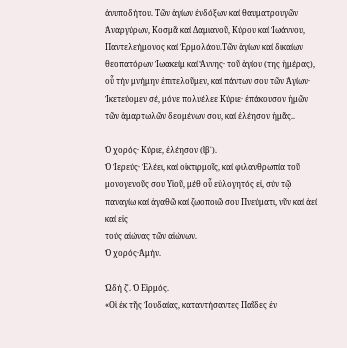ἀνυποδήτου. Τῶν ἁγίων ἐνδόξων καί θαυματρουγῶν Ἀναργύρων, Κοσμᾶ καί Δαμιανοῦ, Κύρου καί Ἰωάννου, Παντελεήμονος καί Ἐρμολάου.Τῶν ἁγίων καί δικαίων θεοπατόρων Ἰωακείμ καί Ἄννης· τοῦ ἁγίου (της ἡμέρας), οὗ τήν μνήμην ἐπιτελοῦμεν, καί πάντων σου τῶν Ἁγίων· Ἰκετεύομεν σέ, μόνε πολυέλεε Κύριε· ἐπάκουσον ἠμῶν τῶν ἁμαρτωλῶν δεομένων σου, καί ἐλέησον ἠμᾶς..

Ὁ χορός· Κύριε, ἐλέησον (ἴβ΄).
Ὁ Ἱερεύς· Ἐλέει, καί οἰκτιρμοῖς, καί φιλανθρωπία τοῦ μονογενοῦς σου Υἱοῦ, μέθ οὗ εὐλογητός εἰ, σύν τῷ παναγίω καί ἀγαθῶ καί ζωοποιῶ σου Πνεύματι, νῦν καί ἀεί καί εἰς
τούς αἰώνας τῶν αἰώνων.
Ὁ χορός·Ἀμήν.

Ὠδή ζ΄. Ὁ Εἱρμός.
«Οἱ ἐκ τῆς Ἰουδαίας, καταντήσαντες Παῖδες ἐν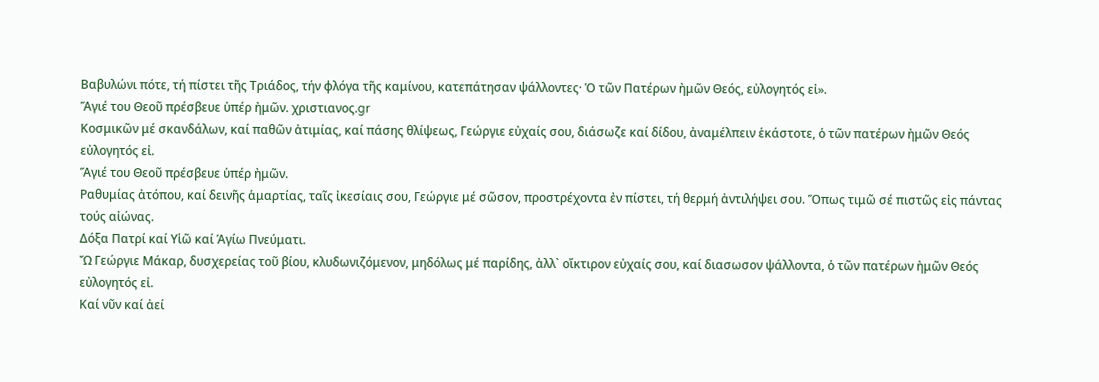Βαβυλώνι πότε, τή πίστει τῆς Τριάδος, τήν φλόγα τῆς καμίνου, κατεπάτησαν ψάλλοντες· Ὁ τῶν Πατέρων ἠμῶν Θεός, εὐλογητός εἰ».
Ἅγιέ του Θεοῦ πρέσβευε ὑπέρ ἠμῶν. χριστιανος.gr
Κοσμικῶν μέ σκανδάλων, καί παθῶν ἀτιμίας, καί πάσης θλίψεως, Γεώργιε εὐχαίς σου, διάσωζε καί δίδου, ἀναμέλπειν ἑκάστοτε, ὁ τῶν πατέρων ἠμῶν Θεός εὐλογητός εἰ.
Ἅγιέ του Θεοῦ πρέσβευε ὑπέρ ἠμῶν.
Ραθυμίας ἀτόπου, καί δεινῆς ἁμαρτίας, ταῖς ἰκεσίαις σου, Γεώργιε μέ σῶσον, προστρέχοντα ἐν πίστει, τή θερμή ἀντιλήψει σου. Ὅπως τιμῶ σέ πιστῶς εἰς πάντας τούς αἰώνας.
Δόξα Πατρί καί Υἱῶ καί Ἁγίω Πνεύματι.
Ὤ Γεώργιε Μάκαρ, δυσχερείας τοῦ βίου, κλυδωνιζόμενον, μηδόλως μέ παρίδης, ἀλλ` οἴκτιρον εὐχαίς σου, καί διασωσον ψάλλοντα, ὁ τῶν πατέρων ἠμῶν Θεός εὐλογητός εἰ.
Καί νῦν καί ἀεί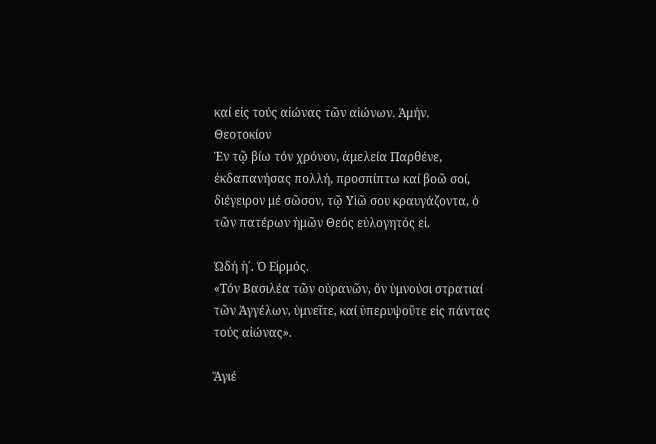καί εἰς τούς αἰώνας τῶν αἰώνων. Ἀμήν.
Θεοτοκίον
Ἐν τῷ βίω τόν χρόνον, ἀμελεία Παρθένε, ἐκδαπανήσας πολλή, προσπίπτω καί βοῶ σοί, διέγειρον μέ σῶσον, τῷ Υἱῶ σου κραυγάζοντα, ὁ τῶν πατέρων ἠμῶν Θεός εὐλογητός εἰ.

Ὠδή ἡ΄. Ὁ Εἱρμός.
«Τόν Βασιλέα τῶν οὐρανῶν, ὄν ὑμνούσι στρατιαί τῶν Ἀγγέλων, ὑμνεῖτε, καί ὑπερυψοῦτε εἰς πάντας τούς αἰώνας».

Ἅγιέ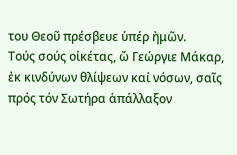του Θεοῦ πρέσβευε ὑπέρ ἠμῶν.
Τούς σούς οἰκέτας, ὤ Γεώργιε Μάκαρ, ἐκ κινδύνων θλίψεων καί νόσων, σαῖς πρός τόν Σωτήρα ἁπάλλαξον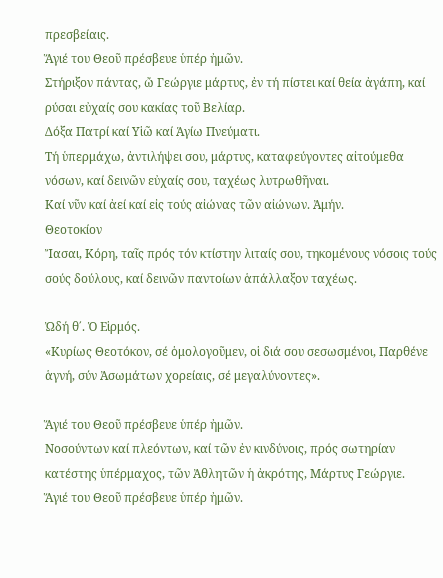πρεσβείαις.
Ἅγιέ του Θεοῦ πρέσβευε ὑπέρ ἠμῶν.
Στήριξον πάντας, ὤ Γεώργιε μάρτυς, ἐν τή πίστει καί θεία ἀγάπη, καί ρύσαι εὐχαίς σου κακίας τοῦ Βελίαρ.
Δόξα Πατρί καί Υἱῶ καί Ἁγίω Πνεύματι.
Τή ὑπερμάχω, ἀντιλήψει σου, μάρτυς, καταφεύγοντες αἰτούμεθα νόσων, καί δεινῶν εὐχαίς σου, ταχέως λυτρωθῆναι.
Καί νῦν καί ἀεί καί εἰς τούς αἰώνας τῶν αἰώνων. Ἀμήν.
Θεοτοκίον
Ἴασαι, Κόρη, ταῖς πρός τόν κτίστην λιταίς σου, τηκομένους νόσοις τούς σούς δούλους, καί δεινῶν παντοίων ἁπάλλαξον ταχέως.

Ὠδή θ΄. Ὁ Εἱρμός.
«Κυρίως Θεοτόκον, σέ ὁμολογοῦμεν, οἱ διά σου σεσωσμένοι, Παρθένε ἁγνή, σύν Ἀσωμάτων χορείαις, σέ μεγαλύνοντες».

Ἅγιέ του Θεοῦ πρέσβευε ὑπέρ ἠμῶν.
Νοσούντων καί πλεόντων, καί τῶν ἐν κινδύνοις, πρός σωτηρίαν κατέστης ὑπέρμαχος, τῶν Ἀθλητῶν ἡ ἀκρότης, Μάρτυς Γεώργιε.
Ἅγιέ του Θεοῦ πρέσβευε ὑπέρ ἠμῶν.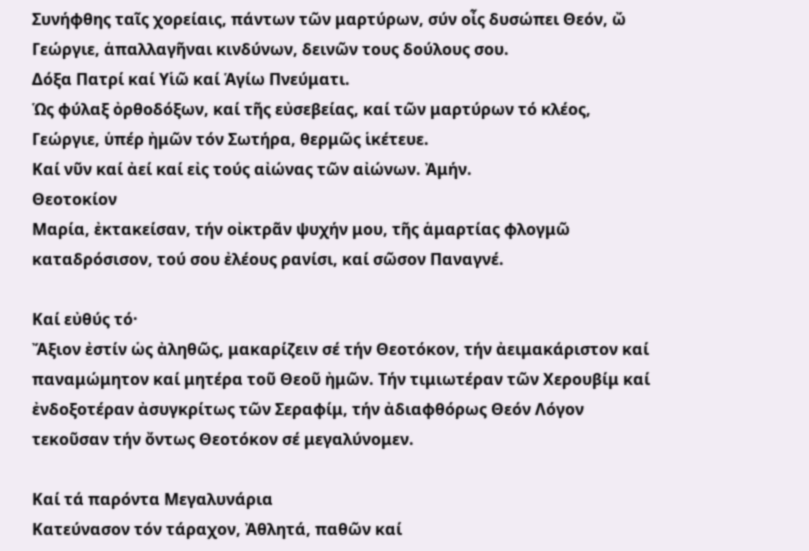Συνήφθης ταῖς χορείαις, πάντων τῶν μαρτύρων, σύν οἶς δυσώπει Θεόν, ὤ Γεώργιε, ἁπαλλαγῆναι κινδύνων, δεινῶν τους δούλους σου.
Δόξα Πατρί καί Υἱῶ καί Ἁγίω Πνεύματι.
Ὡς φύλαξ ὀρθοδόξων, καί τῆς εὐσεβείας, καί τῶν μαρτύρων τό κλέος, Γεώργιε, ὑπέρ ἠμῶν τόν Σωτήρα, θερμῶς ἱκέτευε.
Καί νῦν καί ἀεί καί εἰς τούς αἰώνας τῶν αἰώνων. Ἀμήν.
Θεοτοκίον
Μαρία, ἐκτακείσαν, τήν οἰκτρᾶν ψυχήν μου, τῆς ἁμαρτίας φλογμῶ καταδρόσισον, τού σου ἐλέους ρανίσι, καί σῶσον Παναγνέ.

Καί εὐθύς τό·
Ἄξιον ἐστίν ὡς ἀληθῶς, μακαρίζειν σέ τήν Θεοτόκον, τήν ἀειμακάριστον καί παναμώμητον καί μητέρα τοῦ Θεοῦ ἠμῶν. Τήν τιμιωτέραν τῶν Χερουβίμ καί ἐνδοξοτέραν ἀσυγκρίτως τῶν Σεραφίμ, τήν ἀδιαφθόρως Θεόν Λόγον τεκοῦσαν τήν ὄντως Θεοτόκον σέ μεγαλύνομεν.

Καί τά παρόντα Μεγαλυνάρια
Κατεύνασον τόν τάραχον, Ἀθλητά, παθῶν καί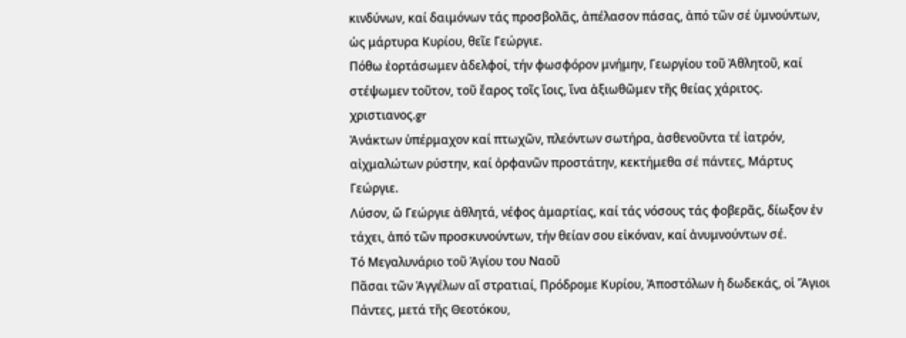κινδύνων, καί δαιμόνων τάς προσβολᾶς, ἀπέλασον πάσας, ἀπό τῶν σέ ὑμνούντων, ὡς μάρτυρα Κυρίου, θεῖε Γεώργιε.
Πόθω ἐορτάσωμεν ἀδελφοί, τήν φωσφόρον μνήμην, Γεωργίου τοῦ Ἀθλητοῦ, καί στέψωμεν τοῦτον, τοῦ ἔαρος τοῖς ἴοις, ἴνα ἀξιωθῶμεν τῆς θείας χάριτος. χριστιανος.gr
Ἀνάκτων ὑπέρμαχον καί πτωχῶν, πλεόντων σωτήρα, ἀσθενοῦντα τέ ἰατρόν, αἰχμαλώτων ρύστην, καί ὀρφανῶν προστάτην, κεκτήμεθα σέ πάντες, Μάρτυς Γεώργιε.
Λύσον, ὤ Γεώργιε ἀθλητά, νέφος ἁμαρτίας, καί τάς νόσους τάς φοβερᾶς, δίωξον ἐν τάχει, ἀπό τῶν προσκυνούντων, τήν θείαν σου εἰκόναν, καί ἀνυμνούντων σέ.
Τό Μεγαλυνάριο τοῦ Ἁγίου του Ναοῦ
Πᾶσαι τῶν Ἀγγέλων αἵ στρατιαί, Πρόδρομε Κυρίου, Ἀποστόλων ἡ δωδεκάς, οἱ Ἅγιοι Πάντες, μετά τῆς Θεοτόκου,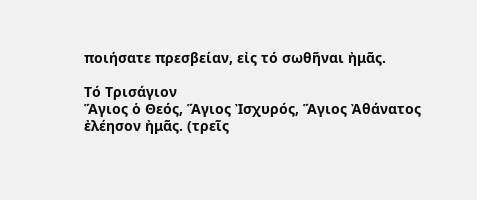ποιήσατε πρεσβείαν, εἰς τό σωθῆναι ἠμᾶς.

Τό Τρισάγιον
Ἅγιος ὁ Θεός, Ἅγιος Ἰσχυρός, Ἅγιος Ἀθάνατος ἐλέησον ἠμᾶς. (τρεῖς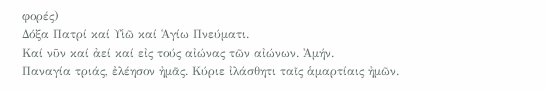φορές)
Δόξα Πατρί καί Υἱῶ καί Ἁγίω Πνεύματι.
Καί νῦν καί ἀεί καί εἰς τούς αἰώνας τῶν αἰώνων. Ἀμήν.
Παναγία τριάς, ἐλέησον ἠμᾶς. Κύριε ἰλάσθητι ταῖς ἁμαρτίαις ἠμῶν.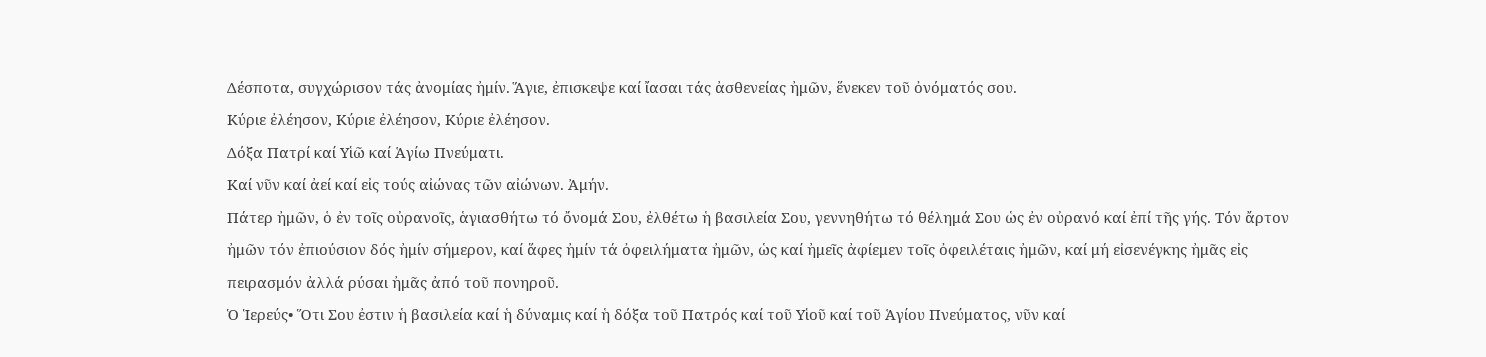Δέσποτα, συγχώρισον τάς ἀνομίας ἠμίν. Ἅγιε, ἐπισκεψε καί ἴασαι τάς ἀσθενείας ἠμῶν, ἕνεκεν τοῦ ὀνόματός σου.
Κύριε ἐλέησον, Κύριε ἐλέησον, Κύριε ἐλέησον.
Δόξα Πατρί καί Υἱῶ καί Ἁγίω Πνεύματι.
Καί νῦν καί ἀεί καί εἰς τούς αἰώνας τῶν αἰώνων. Ἀμήν.
Πάτερ ἠμῶν, ὁ ἐν τοῖς οὐρανοῖς, ἁγιασθήτω τό ὄνομά Σου, ἐλθέτω ἡ βασιλεία Σου, γεννηθήτω τό θέλημά Σου ὡς ἐν οὐρανό καί ἐπί τῆς γής. Τόν ἄρτον ἠμῶν τόν ἐπιούσιον δός ἠμίν σήμερον, καί ἅφες ἠμίν τά ὀφειλήματα ἠμῶν, ὡς καί ἠμεῖς ἀφίεμεν τοῖς ὀφειλέταις ἠμῶν, καί μή εἰσενέγκης ἠμᾶς εἰς πειρασμόν ἀλλά ρύσαι ἠμᾶς ἀπό τοῦ πονηροῦ.
Ὁ Ἱερεύς• Ὅτι Σου ἐστιν ἡ βασιλεία καί ἡ δύναμις καί ἡ δόξα τοῦ Πατρός καί τοῦ Υἱοῦ καί τοῦ Ἁγίου Πνεύματος, νῦν καί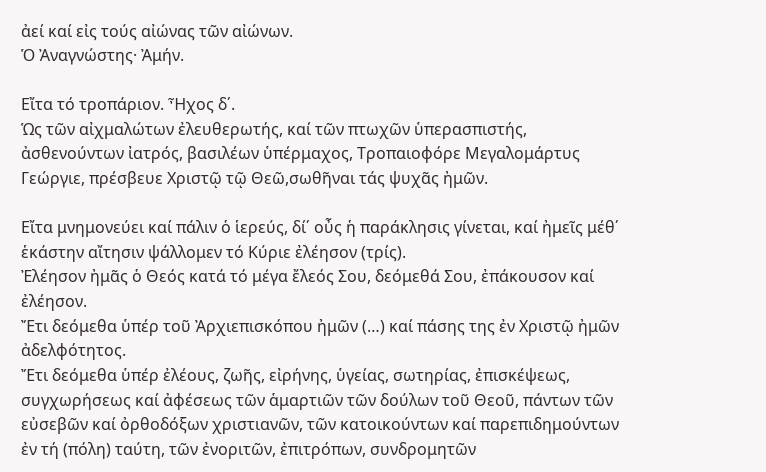ἀεί καί εἰς τούς αἰώνας τῶν αἰώνων.
Ὁ Ἀναγνώστης· Ἀμήν.

Εἴτα τό τροπάριον. Ἦχος δ΄.
Ὡς τῶν αἰχμαλώτων ἐλευθερωτής, καί τῶν πτωχῶν ὑπερασπιστής, ἀσθενούντων ἰατρός, βασιλέων ὑπέρμαχος, Τροπαιοφόρε Μεγαλομάρτυς Γεώργιε, πρέσβευε Χριστῷ τῷ Θεῶ,σωθῆναι τάς ψυχᾶς ἠμῶν.

Εἴτα μνημονεύει καί πάλιν ὁ ἱερεύς, δί΄ οὖς ἡ παράκλησις γίνεται, καί ἠμεῖς μέθ΄ ἑκάστην αἴτησιν ψάλλομεν τό Κύριε ἐλέησον (τρίς).
Ἐλέησον ἠμᾶς ὁ Θεός κατά τό μέγα ἔλεός Σου, δεόμεθά Σου, ἐπάκουσον καί ἐλέησον.
Ἔτι δεόμεθα ὑπέρ τοῦ Ἀρχιεπισκόπου ἠμῶν (…) καί πάσης της ἐν Χριστῷ ἠμῶν ἀδελφότητος.
Ἔτι δεόμεθα ὑπέρ ἐλέους, ζωῆς, εἰρήνης, ὑγείας, σωτηρίας, ἐπισκέψεως, συγχωρήσεως καί ἀφέσεως τῶν ἁμαρτιῶν τῶν δούλων τοῦ Θεοῦ, πάντων τῶν εὐσεβῶν καί ὀρθοδόξων χριστιανῶν, τῶν κατοικούντων καί παρεπιδημούντων ἐν τή (πόλη) ταύτη, τῶν ἐνοριτῶν, ἐπιτρόπων, συνδρομητῶν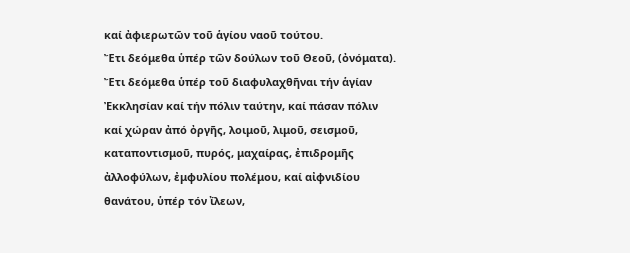καί ἀφιερωτῶν τοῦ ἁγίου ναοῦ τούτου.
Ἔτι δεόμεθα ὑπέρ τῶν δούλων τοῦ Θεοῦ, (ὀνόματα).
Ἔτι δεόμεθα ὑπέρ τοῦ διαφυλαχθῆναι τήν ἁγίαν Ἐκκλησίαν καί τήν πόλιν ταύτην, καί πάσαν πόλιν καί χώραν ἀπό ὀργῆς, λοιμοῦ, λιμοῦ, σεισμοῦ, καταποντισμοῦ, πυρός, μαχαίρας, ἐπιδρομῆς ἀλλοφύλων, ἐμφυλίου πολέμου, καί αἰφνιδίου θανάτου, ὑπέρ τόν ἴλεων,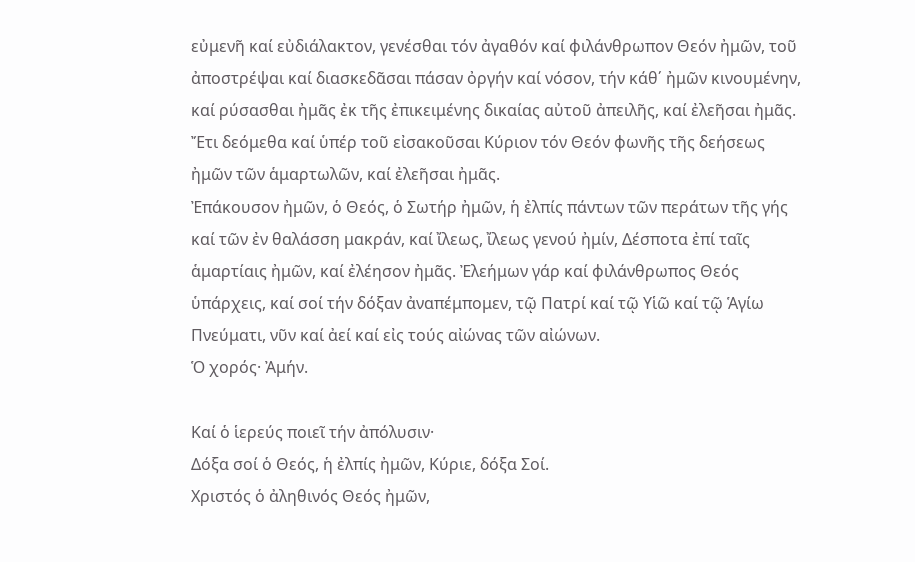εὐμενῆ καί εὐδιάλακτον, γενέσθαι τόν ἀγαθόν καί φιλάνθρωπον Θεόν ἠμῶν, τοῦ ἀποστρέψαι καί διασκεδᾶσαι πάσαν ὀργήν καί νόσον, τήν κάθ΄ ἠμῶν κινουμένην, καί ρύσασθαι ἠμᾶς ἐκ τῆς ἐπικειμένης δικαίας αὐτοῦ ἀπειλῆς, καί ἐλεῆσαι ἠμᾶς.
Ἔτι δεόμεθα καί ὑπέρ τοῦ εἰσακοῦσαι Κύριον τόν Θεόν φωνῆς τῆς δεήσεως ἠμῶν τῶν ἁμαρτωλῶν, καί ἐλεῆσαι ἠμᾶς.
Ἐπάκουσον ἠμῶν, ὁ Θεός, ὁ Σωτήρ ἠμῶν, ἡ ἐλπίς πάντων τῶν περάτων τῆς γής καί τῶν ἐν θαλάσση μακράν, καί ἴλεως, ἴλεως γενού ἠμίν, Δέσποτα ἐπί ταῖς ἁμαρτίαις ἠμῶν, καί ἐλέησον ἠμᾶς. Ἐλεήμων γάρ καί φιλάνθρωπος Θεός ὑπάρχεις, καί σοί τήν δόξαν ἀναπέμπομεν, τῷ Πατρί καί τῷ Υἱῶ καί τῷ Ἁγίω Πνεύματι, νῦν καί ἀεί καί εἰς τούς αἰώνας τῶν αἰώνων.
Ὁ χορός· Ἀμήν.

Καί ὁ ἱερεύς ποιεῖ τήν ἀπόλυσιν·
Δόξα σοί ὁ Θεός, ἡ ἐλπίς ἠμῶν, Κύριε, δόξα Σοί.
Χριστός ὁ ἀληθινός Θεός ἠμῶν,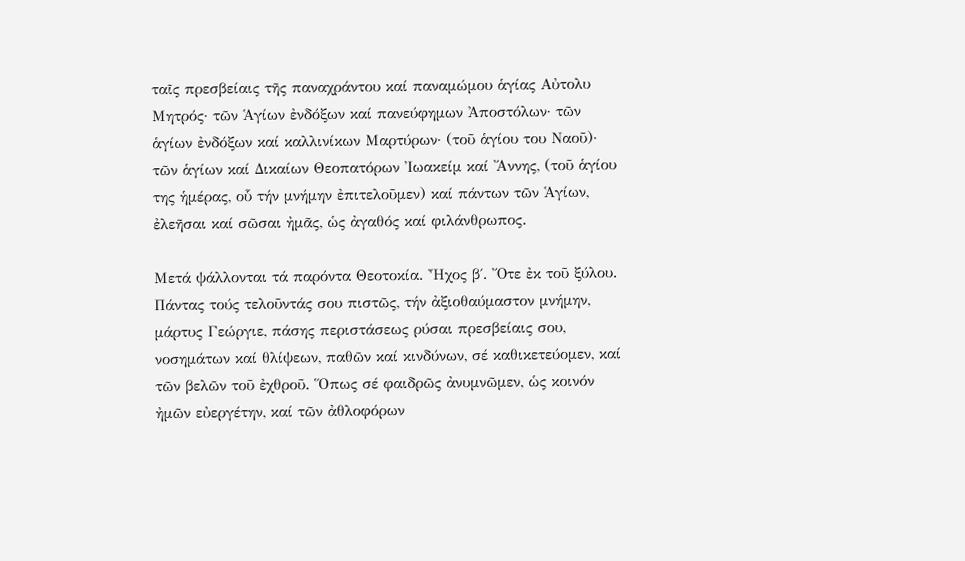ταῖς πρεσβείαις τῆς παναχράντου καί παναμώμου ἁγίας Αὐτολυ Μητρός· τῶν Ἁγίων ἐνδόξων καί πανεύφημων Ἀποστόλων· τῶν ἁγίων ἐνδόξων καί καλλινίκων Μαρτύρων· (τοῦ ἁγίου του Ναοῦ)· τῶν ἁγίων καί Δικαίων Θεοπατόρων Ἰωακείμ καί Ἄννης, (τοῦ ἁγίου της ἡμέρας, οὗ τήν μνήμην ἐπιτελοῦμεν) καί πάντων τῶν Ἁγίων, ἐλεῆσαι καί σῶσαι ἠμᾶς, ὡς ἀγαθός καί φιλάνθρωπος.

Μετά ψάλλονται τά παρόντα Θεοτοκία. Ἦχος β΄. Ὄτε ἐκ τοῦ ξύλου.
Πάντας τούς τελοῦντάς σου πιστῶς, τήν ἀξιοθαύμαστον μνήμην, μάρτυς Γεώργιε, πάσης περιστάσεως ρύσαι πρεσβείαις σου, νοσημάτων καί θλίψεων, παθῶν καί κινδύνων, σέ καθικετεύομεν, καί τῶν βελῶν τοῦ ἐχθροῦ. Ὅπως σέ φαιδρῶς ἀνυμνῶμεν, ὡς κοινόν ἠμῶν εὐεργέτην, καί τῶν ἀθλοφόρων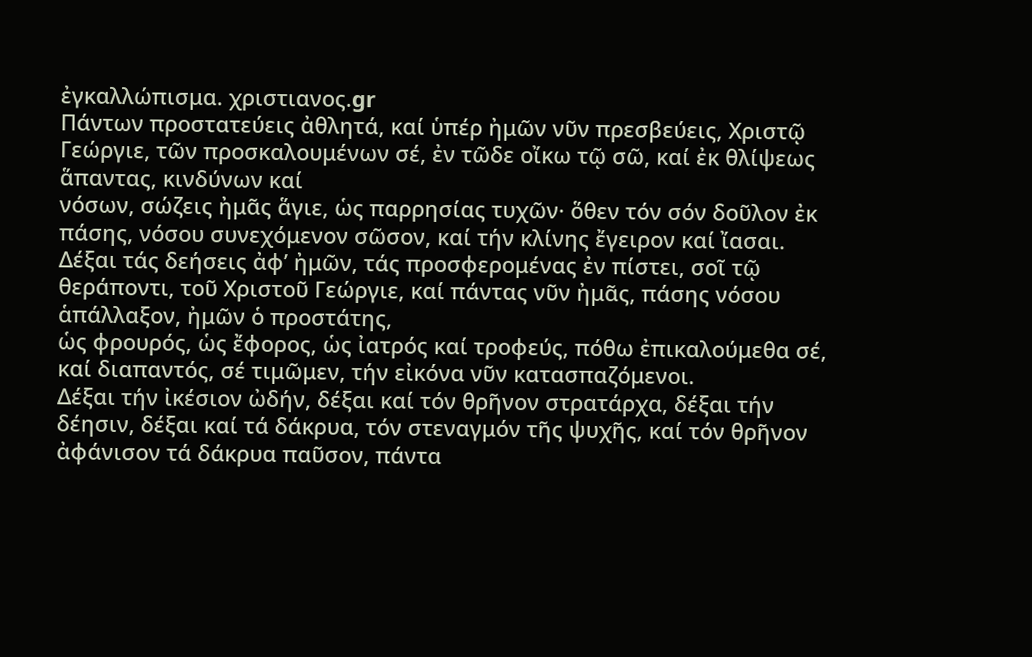ἐγκαλλώπισμα. χριστιανος.gr
Πάντων προστατεύεις ἀθλητά, καί ὑπέρ ἠμῶν νῦν πρεσβεύεις, Χριστῷ Γεώργιε, τῶν προσκαλουμένων σέ, ἐν τῶδε οἴκω τῷ σῶ, καί ἐκ θλίψεως ἅπαντας, κινδύνων καί
νόσων, σώζεις ἠμᾶς ἅγιε, ὡς παρρησίας τυχῶν· ὅθεν τόν σόν δοῦλον ἐκ πάσης, νόσου συνεχόμενον σῶσον, καί τήν κλίνης ἔγειρον καί ἴασαι.
Δέξαι τάς δεήσεις ἀφ’ ἠμῶν, τάς προσφερομένας ἐν πίστει, σοῖ τῷ θεράποντι, τοῦ Χριστοῦ Γεώργιε, καί πάντας νῦν ἠμᾶς, πάσης νόσου ἁπάλλαξον, ἠμῶν ὁ προστάτης,
ὡς φρουρός, ὡς ἔφορος, ὡς ἰατρός καί τροφεύς, πόθω ἐπικαλούμεθα σέ, καί διαπαντός, σέ τιμῶμεν, τήν εἰκόνα νῦν κατασπαζόμενοι.
Δέξαι τήν ἰκέσιον ὠδήν, δέξαι καί τόν θρῆνον στρατάρχα, δέξαι τήν δέησιν, δέξαι καί τά δάκρυα, τόν στεναγμόν τῆς ψυχῆς, καί τόν θρῆνον ἀφάνισον τά δάκρυα παῦσον, πάντα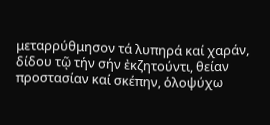μεταρρύθμησον τά λυπηρά καί χαράν, δίδου τῷ τήν σήν ἐκζητούντι, θείαν προστασίαν καί σκέπην, ὁλοψύχω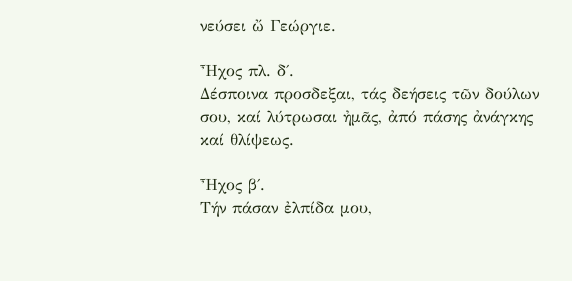νεύσει ὤ Γεώργιε.

Ἦχος πλ. δ΄.
Δέσποινα προσδεξαι, τάς δεήσεις τῶν δούλων σου, καί λύτρωσαι ἠμᾶς, ἀπό πάσης ἀνάγκης καί θλίψεως.

Ἦχος β΄.
Τήν πάσαν ἐλπίδα μου,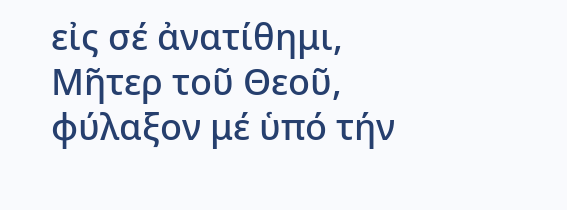εἰς σέ ἀνατίθημι, Μῆτερ τοῦ Θεοῦ, φύλαξον μέ ὑπό τήν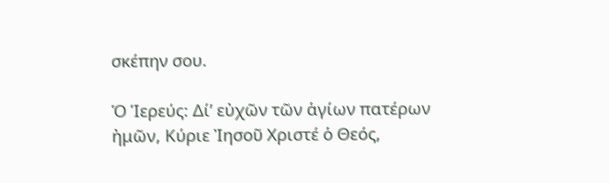σκέπην σου.

Ὁ Ἱερεύς: Δί’ εὐχῶν τῶν ἁγίων πατέρων ἠμῶν, Κύριε Ἰησοῦ Χριστέ ὁ Θεός,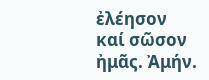ἐλέησον καί σῶσον ἠμᾶς. Ἀμήν.